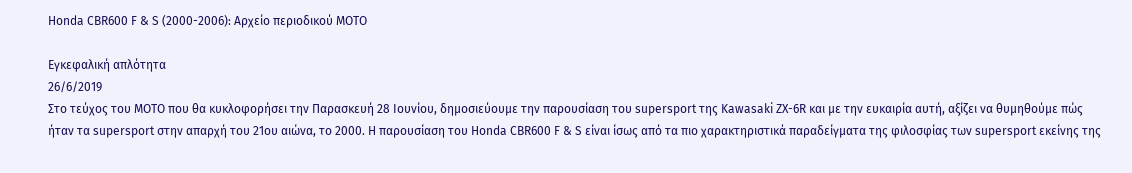Honda CBR600 F & S (2000-2006): Αρχείο περιοδικού ΜΟΤΟ

Εγκεφαλική απλότητα
26/6/2019
Στο τεύχος του ΜΟΤΟ που θα κυκλοφορήσει την Παρασκευή 28 Ιουνίου, δημοσιεύουμε την παρουσίαση του supersport της Kawasaki ΖΧ-6R και με την ευκαιρία αυτή, αξίζει να θυμηθούμε πώς ήταν τα supersport στην απαρχή του 21ου αιώνα, το 2000. Η παρουσίαση του Honda CBR600 F & S είναι ίσως από τα πιο χαρακτηριστικά παραδείγματα της φιλοσφίας των supersport εκείνης της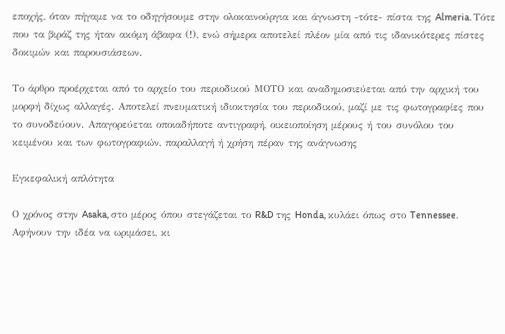εποχής, όταν πήγαμε να το οδηγήσουμε στην ολοκαινούργια και άγνωστη -τότε- πίστα της Almeria. Τότε που τα βιράζ της ήταν ακόμη άβαφα (!), ενώ σήμερα αποτελεί πλέον μία από τις ιδανικότερες πίστες δοκιμών και παρουσιάσεων.

Το άρθρο προέρχεται από το αρχείο του περιοδικού ΜΟΤΟ και αναδημοσιεύεται από την αρχική του μορφή δίχως αλλαγές. Αποτελεί πνευματική ιδιοκτησία του περιοδικού, μαζί με τις φωτογραφίες που το συνοδεύουν. Απαγορεύεται οποιαδήποτε αντιγραφή, οικειοποίηση μέρους ή του συνόλου του κειμένου και των φωτογραφιών, παραλλαγή ή χρήση πέραν της ανάγνωσης

Εγκεφαλική απλότητα

Ο χρόνος στην Asaka, στο μέρος όπου στεγάζεται το R&D της Honda, κυλάει όπως στο Tennessee. Αφήνουν την ιδέα να ωριμάσει, κι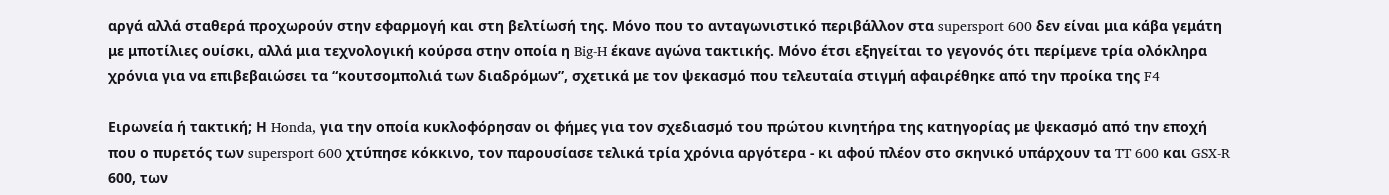αργά αλλά σταθερά προχωρούν στην εφαρμογή και στη βελτίωσή της. Μόνο που το ανταγωνιστικό περιβάλλον στα supersport 600 δεν είναι μια κάβα γεμάτη με μποτίλιες ουίσκι, αλλά μια τεχνολογική κούρσα στην οποία η Big-H έκανε αγώνα τακτικής. Μόνο έτσι εξηγείται το γεγονός ότι περίμενε τρία ολόκληρα χρόνια για να επιβεβαιώσει τα “κουτσομπολιά των διαδρόμων”, σχετικά με τον ψεκασμό που τελευταία στιγμή αφαιρέθηκε από την προίκα της F4

Ειρωνεία ή τακτική; Η Honda, για την οποία κυκλοφόρησαν οι φήμες για τον σχεδιασμό του πρώτου κινητήρα της κατηγορίας με ψεκασμό από την εποχή που ο πυρετός των supersport 600 χτύπησε κόκκινο, τον παρουσίασε τελικά τρία χρόνια αργότερα - κι αφού πλέον στο σκηνικό υπάρχουν τα TT 600 και GSX-R 600, των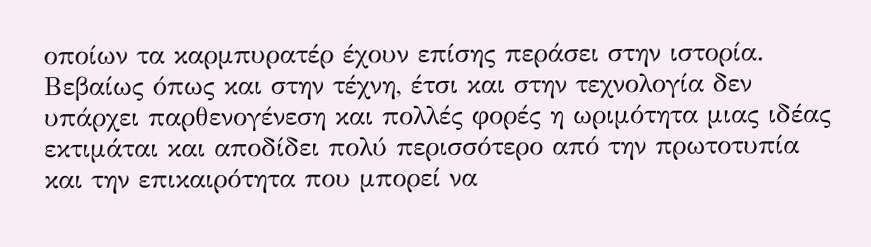οποίων τα καρμπυρατέρ έχουν επίσης περάσει στην ιστορία. Βεβαίως όπως και στην τέχνη, έτσι και στην τεχνολογία δεν υπάρχει παρθενογένεση και πολλές φορές η ωριμότητα μιας ιδέας εκτιμάται και αποδίδει πολύ περισσότερο από την πρωτοτυπία και την επικαιρότητα που μπορεί να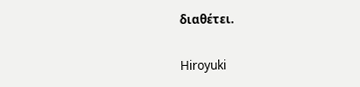διαθέτει.

Hiroyuki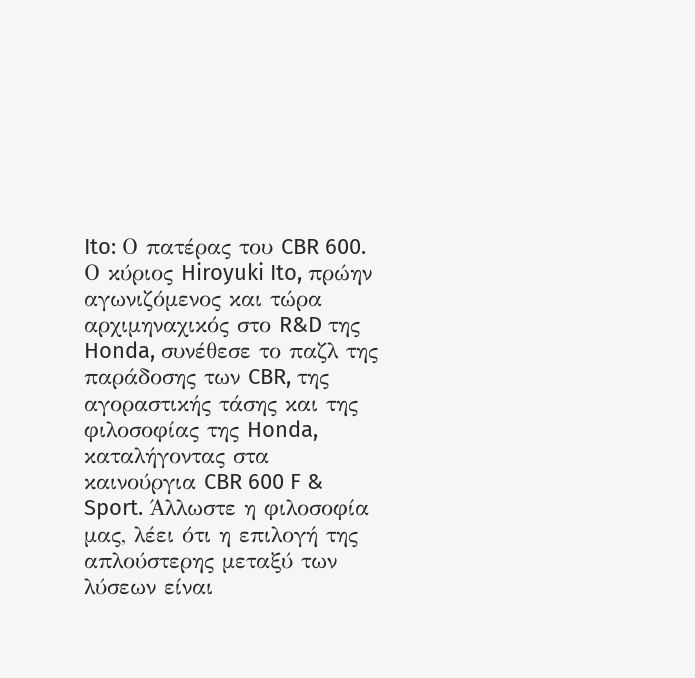Ito: Ο πατέρας του CBR 600. Ο κύριος Hiroyuki Ito, πρώην αγωνιζόμενος και τώρα αρχιμηναχικός στο R&D της Honda, συνέθεσε το παζλ της παράδοσης των CBR, της αγοραστικής τάσης και της φιλοσοφίας της Honda, καταλήγοντας στα καινούργια CBR 600 F & Sport. Άλλωστε η φιλοσοφία μας, λέει ότι η επιλογή της απλούστερης μεταξύ των λύσεων είναι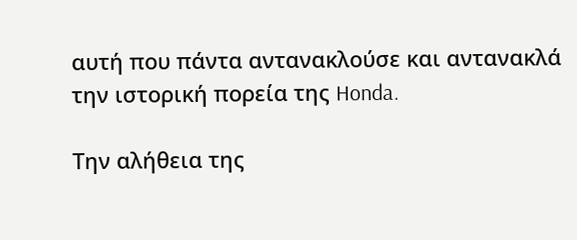αυτή που πάντα αντανακλούσε και αντανακλά την ιστορική πορεία της Honda.

Την αλήθεια της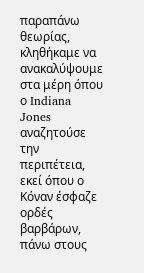παραπάνω θεωρίας, κληθήκαμε να ανακαλύψουμε στα μέρη όπου ο Indiana Jones αναζητούσε την περιπέτεια, εκεί όπου ο Κόναν έσφαζε ορδές βαρβάρων, πάνω στους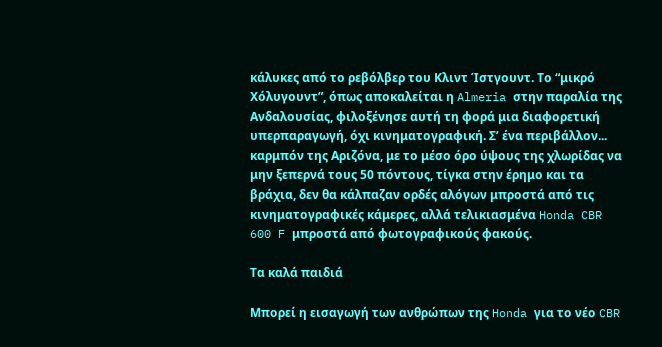κάλυκες από το ρεβόλβερ του Κλιντ Ίστγουντ. Το “μικρό Χόλυγουντ”, όπως αποκαλείται η Almeria στην παραλία της Ανδαλουσίας, φιλοξένησε αυτή τη φορά μια διαφορετική υπερπαραγωγή, όχι κινηματογραφική. Σ’ ένα περιβάλλον... καρμπόν της Αριζόνα, με το μέσο όρο ύψους της χλωρίδας να μην ξεπερνά τους 50 πόντους, τίγκα στην έρημο και τα βράχια, δεν θα κάλπαζαν ορδές αλόγων μπροστά από τις κινηματογραφικές κάμερες, αλλά τελικιασμένα Honda CBR 600 F μπροστά από φωτογραφικούς φακούς.

Τα καλά παιδιά

Μπορεί η εισαγωγή των ανθρώπων της Honda για το νέο CBR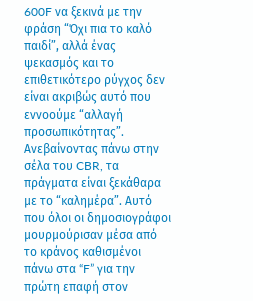600F να ξεκινά με την φράση “Όχι πια το καλό παιδί”, αλλά ένας ψεκασμός και το επιθετικότερο ρύγχος δεν είναι ακριβώς αυτό που εννοούμε “αλλαγή προσωπικότητας”. Ανεβαίνοντας πάνω στην σέλα του CBR, τα πράγματα είναι ξεκάθαρα με το “καλημέρα”. Αυτό που όλοι οι δημοσιογράφοι μουρμούρισαν μέσα από το κράνος καθισμένοι πάνω στα “F” για την πρώτη επαφή στον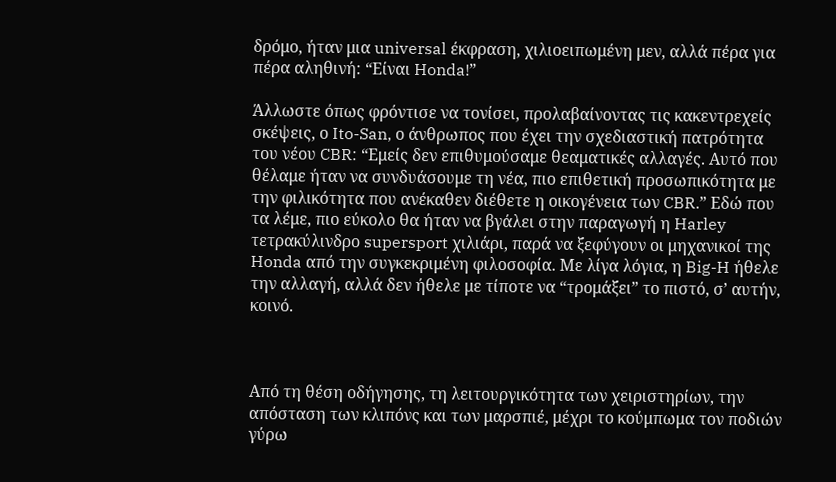δρόμο, ήταν μια universal έκφραση, χιλιοειπωμένη μεν, αλλά πέρα για πέρα αληθινή: “Είναι Honda!”

Άλλωστε όπως φρόντισε να τονίσει, προλαβαίνοντας τις κακεντρεχείς σκέψεις, ο Ito-San, ο άνθρωπος που έχει την σχεδιαστική πατρότητα του νέου CBR: “Εμείς δεν επιθυμούσαμε θεαματικές αλλαγές. Αυτό που θέλαμε ήταν να συνδυάσουμε τη νέα, πιο επιθετική προσωπικότητα με την φιλικότητα που ανέκαθεν διέθετε η οικογένεια των CBR.” Εδώ που τα λέμε, πιο εύκολο θα ήταν να βγάλει στην παραγωγή η Harley τετρακύλινδρο supersport χιλιάρι, παρά να ξεφύγουν οι μηχανικοί της Honda από την συγκεκριμένη φιλοσοφία. Με λίγα λόγια, η Big-H ήθελε την αλλαγή, αλλά δεν ήθελε με τίποτε να “τρομάξει” το πιστό, σ’ αυτήν, κοινό.



Aπό τη θέση οδήγησης, τη λειτουργικότητα των χειριστηρίων, την απόσταση των κλιπόνς και των μαρσπιέ, μέχρι το κούμπωμα τον ποδιών γύρω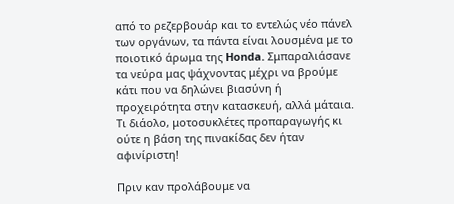από το ρεζερβουάρ και το εντελώς νέο πάνελ των οργάνων, τα πάντα είναι λουσμένα με το ποιοτικό άρωμα της Honda. Σμπαραλιάσανε τα νεύρα μας ψάχνοντας μέχρι να βρούμε κάτι που να δηλώνει βιασύνη ή προχειρότητα στην κατασκευή, αλλά μάταια. Τι διάολο, μοτοσυκλέτες προπαραγωγής κι ούτε η βάση της πινακίδας δεν ήταν αφινίριστη!

Πριν καν προλάβουμε να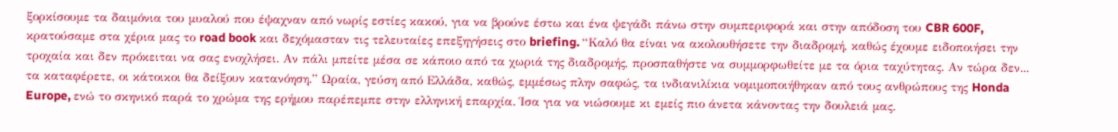ξορκίσουμε τα δαιμόνια του μυαλού που έψαχναν από νωρίς εστίες κακού, για να βρούνε έστω και ένα ψεγάδι πάνω στην συμπεριφορά και στην απόδοση του CBR 600F, κρατούσαμε στα χέρια μας το road book και δεχόμασταν τις τελευταίες επεξηγήσεις στο briefing. “Καλό θα είναι να ακολουθήσετε την διαδρομή, καθώς έχουμε ειδοποιήσει την τροχαία και δεν πρόκειται να σας ενοχλήσει. Αν πάλι μπείτε μέσα σε κάποιο από τα χωριά της διαδρομής, προσπαθήστε να συμμορφωθείτε με τα όρια ταχύτητας. Αν τώρα δεν... τα καταφέρετε, οι κάτοικοι θα δείξουν κατανόηση.” Ωραία, γεύση από Ελλάδα, καθώς, εμμέσως πλην σαφώς, τα ινδιανιλίκια νομιμοποιήθηκαν από τους ανθρώπους της Honda Europe, ενώ το σκηνικό παρά το χρώμα της ερήμου παρέπεμπε στην ελληνική επαρχία. Ίσα για να νιώσουμε κι εμείς πιο άνετα κάνοντας την δουλειά μας.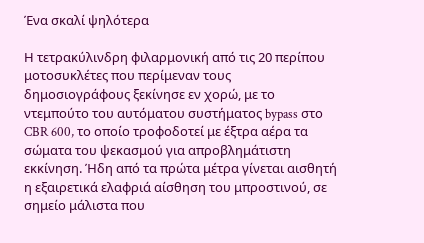Ένα σκαλί ψηλότερα

Η τετρακύλινδρη φιλαρμονική από τις 20 περίπου μοτοσυκλέτες που περίμεναν τους δημοσιογράφους ξεκίνησε εν χορώ, με το ντεμπούτο του αυτόματου συστήματος bypass στο CBR 600, το οποίο τροφοδοτεί με έξτρα αέρα τα σώματα του ψεκασμού για απροβλημάτιστη εκκίνηση. Ήδη από τα πρώτα μέτρα γίνεται αισθητή η εξαιρετικά ελαφριά αίσθηση του μπροστινού, σε σημείο μάλιστα που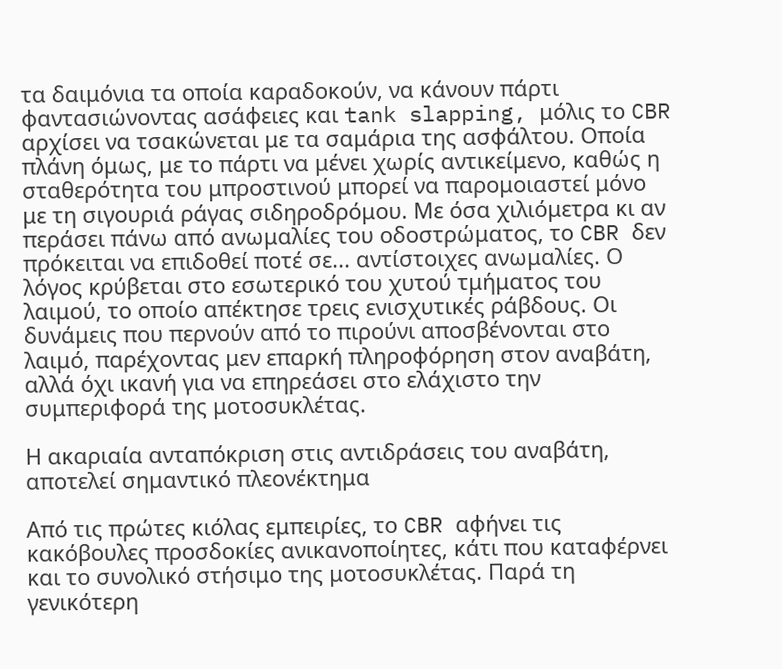τα δαιμόνια τα οποία καραδοκούν, να κάνουν πάρτι φαντασιώνοντας ασάφειες και tank slapping, μόλις το CBR αρχίσει να τσακώνεται με τα σαμάρια της ασφάλτου. Οποία πλάνη όμως, με το πάρτι να μένει χωρίς αντικείμενο, καθώς η σταθερότητα του μπροστινού μπορεί να παρομοιαστεί μόνο με τη σιγουριά ράγας σιδηροδρόμου. Με όσα χιλιόμετρα κι αν περάσει πάνω από ανωμαλίες του οδοστρώματος, το CBR δεν πρόκειται να επιδοθεί ποτέ σε... αντίστοιχες ανωμαλίες. Ο λόγος κρύβεται στο εσωτερικό του χυτού τμήματος του λαιμού, το οποίο απέκτησε τρεις ενισχυτικές ράβδους. Οι δυνάμεις που περνούν από το πιρούνι αποσβένονται στο λαιμό, παρέχοντας μεν επαρκή πληροφόρηση στον αναβάτη, αλλά όχι ικανή για να επηρεάσει στο ελάχιστο την συμπεριφορά της μοτοσυκλέτας.

Η ακαριαία ανταπόκριση στις αντιδράσεις του αναβάτη, αποτελεί σημαντικό πλεονέκτημα

Από τις πρώτες κιόλας εμπειρίες, το CBR αφήνει τις κακόβουλες προσδοκίες ανικανοποίητες, κάτι που καταφέρνει και το συνολικό στήσιμο της μοτοσυκλέτας. Παρά τη γενικότερη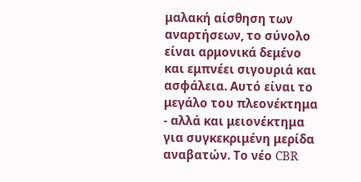μαλακή αίσθηση των αναρτήσεων, το σύνολο είναι αρμονικά δεμένο και εμπνέει σιγουριά και ασφάλεια. Αυτό είναι το μεγάλο του πλεονέκτημα - αλλά και μειονέκτημα για συγκεκριμένη μερίδα αναβατών. Το νέο CBR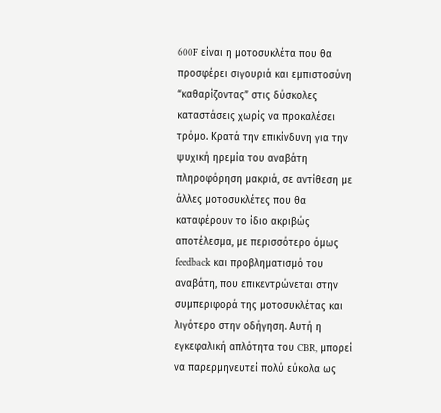600F είναι η μοτοσυκλέτα που θα προσφέρει σιγουριά και εμπιστοσύνη “καθαρίζοντας” στις δύσκολες καταστάσεις χωρίς να προκαλέσει τρόμο. Κρατά την επικίνδυνη για την ψυχική ηρεμία του αναβάτη πληροφόρηση μακριά, σε αντίθεση με άλλες μοτοσυκλέτες που θα καταφέρουν το ίδιο ακριβώς αποτέλεσμα, με περισσότερο όμως feedback και προβληματισμό του αναβάτη, που επικεντρώνεται στην συμπεριφορά της μοτοσυκλέτας και λιγότερο στην οδήγηση. Αυτή η εγκεφαλική απλότητα του CBR, μπορεί να παρερμηνευτεί πολύ εύκολα ως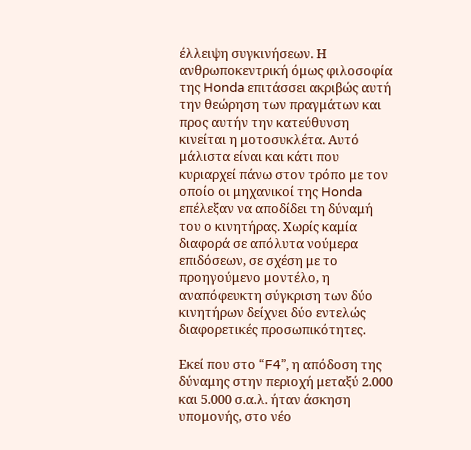έλλειψη συγκινήσεων. Η ανθρωποκεντρική όμως φιλοσοφία της Honda επιτάσσει ακριβώς αυτή την θεώρηση των πραγμάτων και προς αυτήν την κατεύθυνση κινείται η μοτοσυκλέτα. Αυτό μάλιστα είναι και κάτι που κυριαρχεί πάνω στον τρόπο με τον οποίο οι μηχανικοί της Honda επέλεξαν να αποδίδει τη δύναμή του ο κινητήρας. Χωρίς καμία διαφορά σε απόλυτα νούμερα επιδόσεων, σε σχέση με το προηγούμενο μοντέλο, η αναπόφευκτη σύγκριση των δύο κινητήρων δείχνει δύο εντελώς διαφορετικές προσωπικότητες.

Εκεί που στο “F4”, η απόδοση της δύναμης στην περιοχή μεταξύ 2.000 και 5.000 σ.α.λ. ήταν άσκηση υπομονής, στο νέο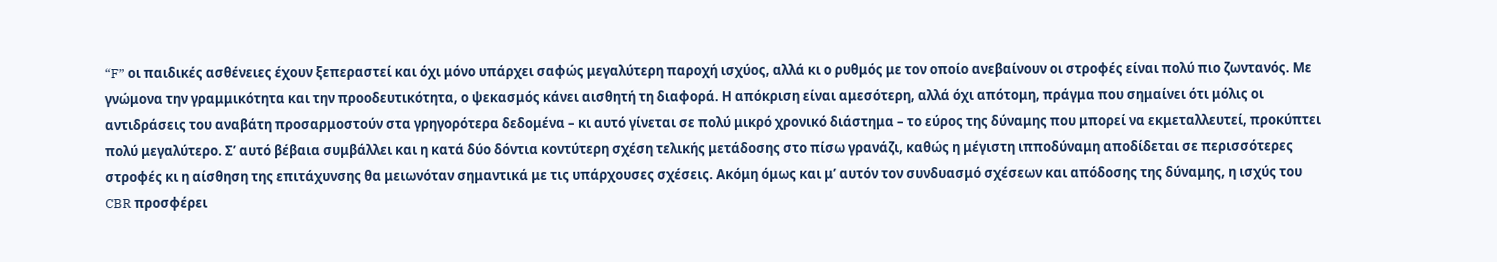“F” οι παιδικές ασθένειες έχουν ξεπεραστεί και όχι μόνο υπάρχει σαφώς μεγαλύτερη παροχή ισχύος, αλλά κι ο ρυθμός με τον οποίο ανεβαίνουν οι στροφές είναι πολύ πιο ζωντανός. Με γνώμονα την γραμμικότητα και την προοδευτικότητα, ο ψεκασμός κάνει αισθητή τη διαφορά. Η απόκριση είναι αμεσότερη, αλλά όχι απότομη, πράγμα που σημαίνει ότι μόλις οι αντιδράσεις του αναβάτη προσαρμοστούν στα γρηγορότερα δεδομένα – κι αυτό γίνεται σε πολύ μικρό χρονικό διάστημα – το εύρος της δύναμης που μπορεί να εκμεταλλευτεί, προκύπτει πολύ μεγαλύτερο. Σ’ αυτό βέβαια συμβάλλει και η κατά δύο δόντια κοντύτερη σχέση τελικής μετάδοσης στο πίσω γρανάζι, καθώς η μέγιστη ιπποδύναμη αποδίδεται σε περισσότερες στροφές κι η αίσθηση της επιτάχυνσης θα μειωνόταν σημαντικά με τις υπάρχουσες σχέσεις. Ακόμη όμως και μ’ αυτόν τον συνδυασμό σχέσεων και απόδοσης της δύναμης, η ισχύς του CBR προσφέρει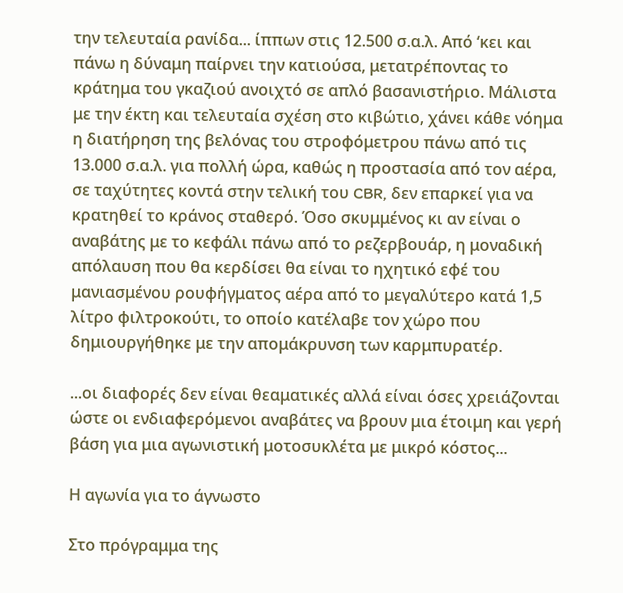την τελευταία ρανίδα... ίππων στις 12.500 σ.α.λ. Από ‘κει και πάνω η δύναμη παίρνει την κατιούσα, μετατρέποντας το κράτημα του γκαζιού ανοιχτό σε απλό βασανιστήριο. Μάλιστα με την έκτη και τελευταία σχέση στο κιβώτιο, χάνει κάθε νόημα η διατήρηση της βελόνας του στροφόμετρου πάνω από τις 13.000 σ.α.λ. για πολλή ώρα, καθώς η προστασία από τον αέρα, σε ταχύτητες κοντά στην τελική του CBR, δεν επαρκεί για να κρατηθεί το κράνος σταθερό. Όσο σκυμμένος κι αν είναι ο αναβάτης με το κεφάλι πάνω από το ρεζερβουάρ, η μοναδική απόλαυση που θα κερδίσει θα είναι το ηχητικό εφέ του μανιασμένου ρουφήγματος αέρα από το μεγαλύτερο κατά 1,5 λίτρο φιλτροκούτι, το οποίο κατέλαβε τον χώρο που δημιουργήθηκε με την απομάκρυνση των καρμπυρατέρ.

...οι διαφορές δεν είναι θεαματικές αλλά είναι όσες χρειάζονται ώστε οι ενδιαφερόμενοι αναβάτες να βρουν μια έτοιμη και γερή βάση για μια αγωνιστική μοτοσυκλέτα με μικρό κόστος...

Η αγωνία για το άγνωστο

Στο πρόγραμμα της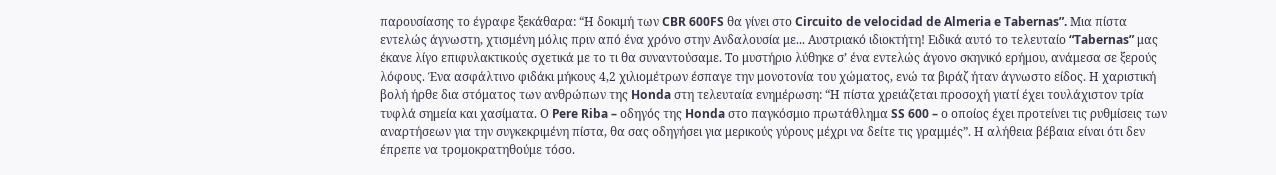παρουσίασης το έγραφε ξεκάθαρα: “Η δοκιμή των CBR 600FS θα γίνει στο Circuito de velocidad de Almeria e Tabernas”. Μια πίστα εντελώς άγνωστη, χτισμένη μόλις πριν από ένα χρόνο στην Ανδαλουσία με... Αυστριακό ιδιοκτήτη! Ειδικά αυτό το τελευταίο “Tabernas” μας έκανε λίγο επιφυλακτικούς σχετικά με το τι θα συναντούσαμε. Το μυστήριο λύθηκε σ’ ένα εντελώς άγονο σκηνικό ερήμου, ανάμεσα σε ξερούς λόφους. Ένα ασφάλτινο φιδάκι μήκους 4,2 χιλιομέτρων έσπαγε την μονοτονία του χώματος, ενώ τα βιράζ ήταν άγνωστο είδος. Η χαριστική βολή ήρθε δια στόματος των ανθρώπων της Honda στη τελευταία ενημέρωση: “Η πίστα χρειάζεται προσοχή γιατί έχει τουλάχιστον τρία τυφλά σημεία και χασίματα. Ο Pere Riba – οδηγός της Honda στo παγκόσμιο πρωτάθλημα SS 600 – ο οποίος έχει προτείνει τις ρυθμίσεις των αναρτήσεων για την συγκεκριμένη πίστα, θα σας οδηγήσει για μερικούς γύρους μέχρι να δείτε τις γραμμές”. Η αλήθεια βέβαια είναι ότι δεν έπρεπε να τρομοκρατηθούμε τόσο.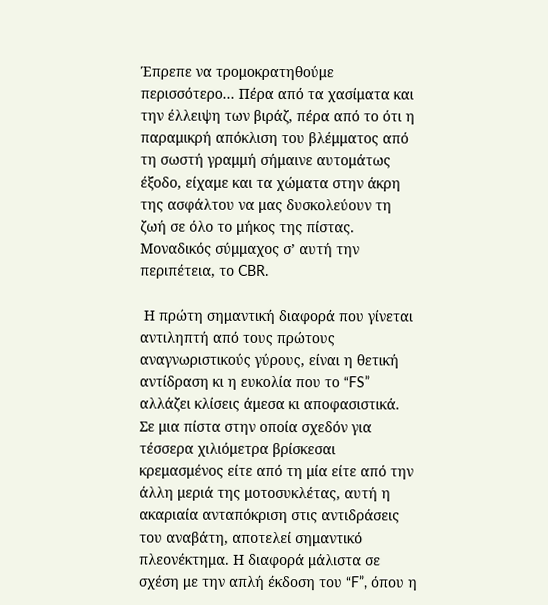Έπρεπε να τρομοκρατηθούμε περισσότερο... Πέρα από τα χασίματα και την έλλειψη των βιράζ, πέρα από το ότι η παραμικρή απόκλιση του βλέμματος από τη σωστή γραμμή σήμαινε αυτομάτως έξοδο, είχαμε και τα χώματα στην άκρη της ασφάλτου να μας δυσκολεύουν τη ζωή σε όλο το μήκος της πίστας. Μοναδικός σύμμαχος σ’ αυτή την περιπέτεια, το CBR.

 Η πρώτη σημαντική διαφορά που γίνεται αντιληπτή από τους πρώτους αναγνωριστικούς γύρους, είναι η θετική αντίδραση κι η ευκολία που το “FS” αλλάζει κλίσεις άμεσα κι αποφασιστικά. Σε μια πίστα στην οποία σχεδόν για τέσσερα χιλιόμετρα βρίσκεσαι κρεμασμένος είτε από τη μία είτε από την άλλη μεριά της μοτοσυκλέτας, αυτή η ακαριαία ανταπόκριση στις αντιδράσεις του αναβάτη, αποτελεί σημαντικό πλεονέκτημα. Η διαφορά μάλιστα σε σχέση με την απλή έκδοση του “F”, όπου η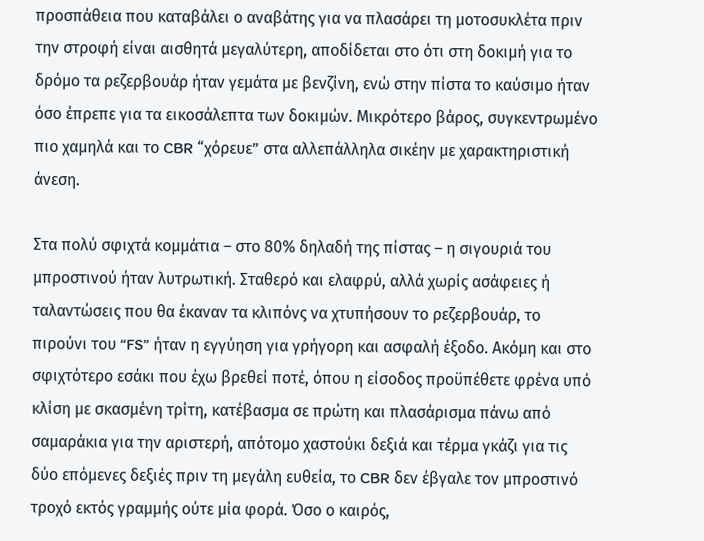προσπάθεια που καταβάλει ο αναβάτης για να πλασάρει τη μοτοσυκλέτα πριν την στροφή είναι αισθητά μεγαλύτερη, αποδίδεται στο ότι στη δοκιμή για το δρόμο τα ρεζερβουάρ ήταν γεμάτα με βενζίνη, ενώ στην πίστα το καύσιμο ήταν όσο έπρεπε για τα εικοσάλεπτα των δοκιμών. Μικρότερο βάρος, συγκεντρωμένο πιο χαμηλά και το CBR “χόρευε” στα αλλεπάλληλα σικέην με χαρακτηριστική άνεση.

Στα πολύ σφιχτά κομμάτια – στο 80% δηλαδή της πίστας – η σιγουριά του μπροστινού ήταν λυτρωτική. Σταθερό και ελαφρύ, αλλά χωρίς ασάφειες ή ταλαντώσεις που θα έκαναν τα κλιπόνς να χτυπήσουν το ρεζερβουάρ, το πιρούνι του “FS” ήταν η εγγύηση για γρήγορη και ασφαλή έξοδο. Ακόμη και στο σφιχτότερο εσάκι που έχω βρεθεί ποτέ, όπου η είσοδος προϋπέθετε φρένα υπό κλίση με σκασμένη τρίτη, κατέβασμα σε πρώτη και πλασάρισμα πάνω από σαμαράκια για την αριστερή, απότομο χαστούκι δεξιά και τέρμα γκάζι για τις δύο επόμενες δεξιές πριν τη μεγάλη ευθεία, το CBR δεν έβγαλε τον μπροστινό τροχό εκτός γραμμής ούτε μία φορά. Όσο ο καιρός,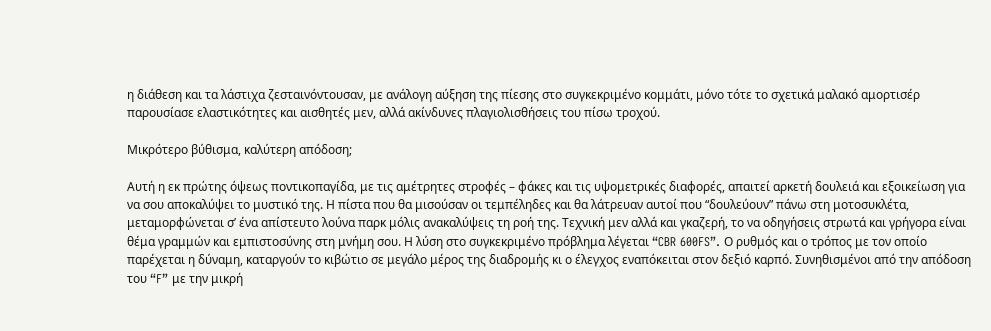η διάθεση και τα λάστιχα ζεσταινόντουσαν, με ανάλογη αύξηση της πίεσης στο συγκεκριμένο κομμάτι, μόνο τότε το σχετικά μαλακό αμορτισέρ παρουσίασε ελαστικότητες και αισθητές μεν, αλλά ακίνδυνες πλαγιολισθήσεις του πίσω τροχού.

Μικρότερο βύθισμα, καλύτερη απόδοση;

Αυτή η εκ πρώτης όψεως ποντικοπαγίδα, με τις αμέτρητες στροφές – φάκες και τις υψομετρικές διαφορές, απαιτεί αρκετή δουλειά και εξοικείωση για να σου αποκαλύψει το μυστικό της. Η πίστα που θα μισούσαν οι τεμπέληδες και θα λάτρευαν αυτοί που “δουλεύουν” πάνω στη μοτοσυκλέτα, μεταμορφώνεται σ’ ένα απίστευτο λούνα παρκ μόλις ανακαλύψεις τη ροή της. Τεχνική μεν αλλά και γκαζερή, το να οδηγήσεις στρωτά και γρήγορα είναι θέμα γραμμών και εμπιστοσύνης στη μνήμη σου. Η λύση στο συγκεκριμένο πρόβλημα λέγεται “CBR 600FS”. Ο ρυθμός και ο τρόπος με τον οποίο παρέχεται η δύναμη, καταργούν το κιβώτιο σε μεγάλο μέρος της διαδρομής κι ο έλεγχος εναπόκειται στον δεξιό καρπό. Συνηθισμένοι από την απόδοση του “F” με την μικρή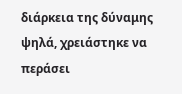διάρκεια της δύναμης ψηλά, χρειάστηκε να περάσει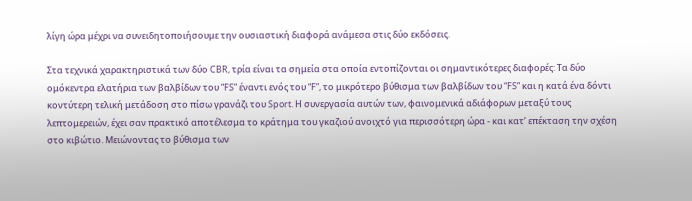λίγη ώρα μέχρι να συνειδητοποιήσουμε την ουσιαστική διαφορά ανάμεσα στις δύο εκδόσεις.

Στα τεχνικά χαρακτηριστικά των δύο CBR, τρία είναι τα σημεία στα οποία εντοπίζονται οι σημαντικότερες διαφορές: Τα δύο ομόκεντρα ελατήρια των βαλβίδων του “FS” έναντι ενός του “F”, το μικρότερο βύθισμα των βαλβίδων του “FS” και η κατά ένα δόντι κοντύτερη τελική μετάδοση στο πίσω γρανάζι του Sport. Η συνεργασία αυτών των, φαινομενικά αδιάφορων μεταξύ τους λεπτομερειών, έχει σαν πρακτικό αποτέλεσμα το κράτημα του γκαζιού ανοιχτό για περισσότερη ώρα - και κατ’ επέκταση την σχέση στο κιβώτιο. Μειώνοντας το βύθισμα των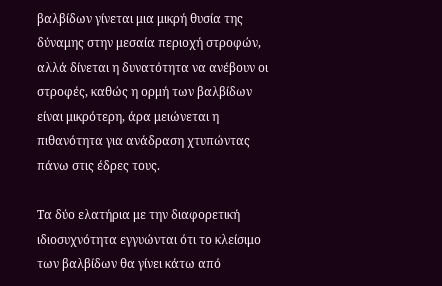βαλβίδων γίνεται μια μικρή θυσία της δύναμης στην μεσαία περιοχή στροφών, αλλά δίνεται η δυνατότητα να ανέβουν οι στροφές, καθώς η ορμή των βαλβίδων είναι μικρότερη, άρα μειώνεται η πιθανότητα για ανάδραση χτυπώντας πάνω στις έδρες τους.

Τα δύο ελατήρια με την διαφορετική ιδιοσυχνότητα εγγυώνται ότι το κλείσιμο των βαλβίδων θα γίνει κάτω από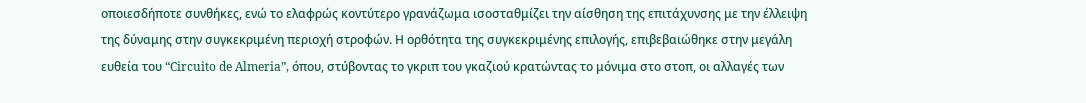οποιεσδήποτε συνθήκες, ενώ το ελαφρώς κοντύτερο γρανάζωμα ισοσταθμίζει την αίσθηση της επιτάχυνσης με την έλλειψη της δύναμης στην συγκεκριμένη περιοχή στροφών. Η ορθότητα της συγκεκριμένης επιλογής, επιβεβαιώθηκε στην μεγάλη ευθεία του “Circuito de Almeria”, όπου, στύβοντας το γκριπ του γκαζιού κρατώντας το μόνιμα στο στοπ, οι αλλαγές των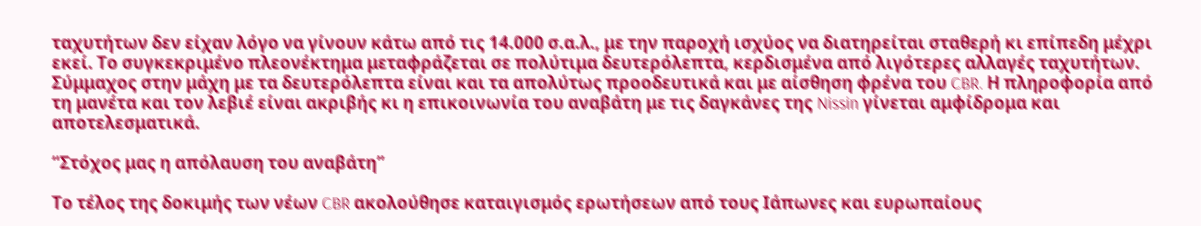ταχυτήτων δεν είχαν λόγο να γίνουν κάτω από τις 14.000 σ.α.λ., με την παροχή ισχύος να διατηρείται σταθερή κι επίπεδη μέχρι εκεί. Το συγκεκριμένο πλεονέκτημα μεταφράζεται σε πολύτιμα δευτερόλεπτα, κερδισμένα από λιγότερες αλλαγές ταχυτήτων. Σύμμαχος στην μάχη με τα δευτερόλεπτα είναι και τα απολύτως προοδευτικά και με αίσθηση φρένα του CBR. Η πληροφορία από τη μανέτα και τον λεβιέ είναι ακριβής κι η επικοινωνία του αναβάτη με τις δαγκάνες της Nissin γίνεται αμφίδρομα και αποτελεσματικά.

“Στόχος μας η απόλαυση του αναβάτη”

Το τέλος της δοκιμής των νέων CBR ακολούθησε καταιγισμός ερωτήσεων από τους Ιάπωνες και ευρωπαίους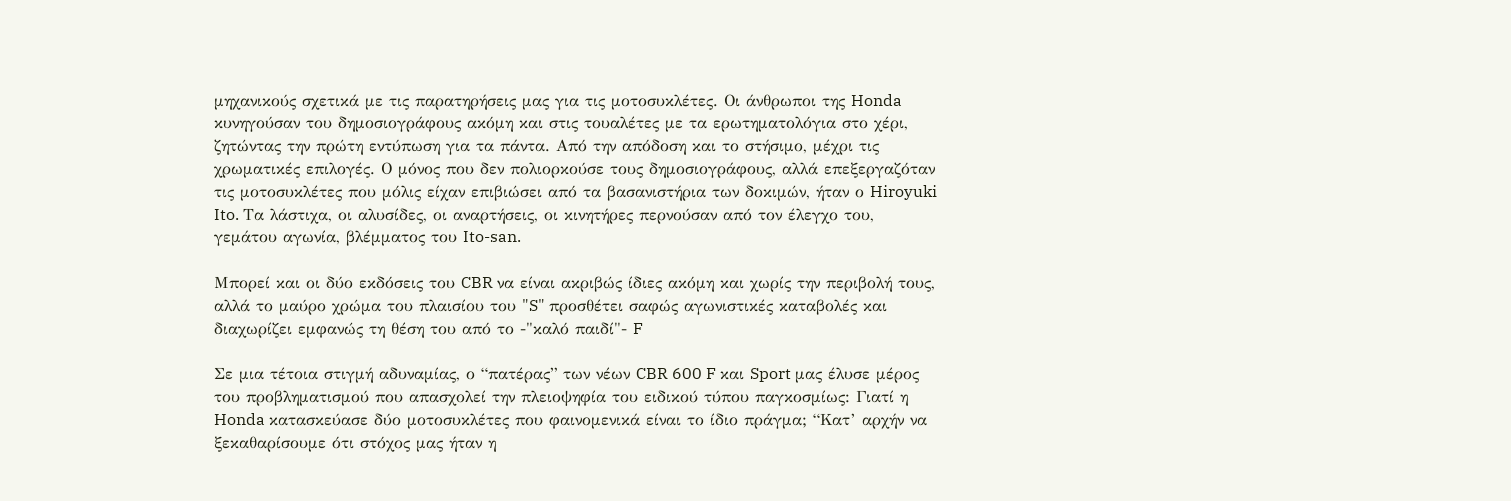μηχανικούς σχετικά με τις παρατηρήσεις μας για τις μοτοσυκλέτες. Οι άνθρωποι της Honda κυνηγούσαν του δημοσιογράφους ακόμη και στις τουαλέτες με τα ερωτηματολόγια στο χέρι, ζητώντας την πρώτη εντύπωση για τα πάντα. Από την απόδοση και το στήσιμο, μέχρι τις χρωματικές επιλογές. Ο μόνος που δεν πολιορκούσε τους δημοσιογράφους, αλλά επεξεργαζόταν τις μοτοσυκλέτες που μόλις είχαν επιβιώσει από τα βασανιστήρια των δοκιμών, ήταν ο Hiroyuki Ito. Τα λάστιχα, οι αλυσίδες, οι αναρτήσεις, οι κινητήρες περνούσαν από τον έλεγχο του, γεμάτου αγωνία, βλέμματος του Ito-san.

Μπορεί και οι δύο εκδόσεις του CBR να είναι ακριβώς ίδιες ακόμη και χωρίς την περιβολή τους, αλλά το μαύρο χρώμα του πλαισίου του "S" προσθέτει σαφώς αγωνιστικές καταβολές και διαχωρίζει εμφανώς τη θέση του από το -"καλό παιδί"- F

Σε μια τέτοια στιγμή αδυναμίας, ο “πατέρας” των νέων CBR 600 F και Sport μας έλυσε μέρος του προβληματισμού που απασχολεί την πλειοψηφία του ειδικού τύπου παγκοσμίως: Γιατί η Honda κατασκεύασε δύο μοτοσυκλέτες που φαινομενικά είναι το ίδιο πράγμα; “Κατ’ αρχήν να ξεκαθαρίσουμε ότι στόχος μας ήταν η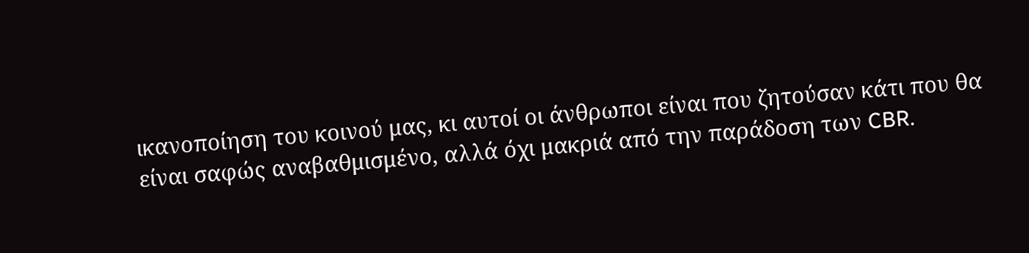ικανοποίηση του κοινού μας, κι αυτοί οι άνθρωποι είναι που ζητούσαν κάτι που θα είναι σαφώς αναβαθμισμένο, αλλά όχι μακριά από την παράδοση των CBR.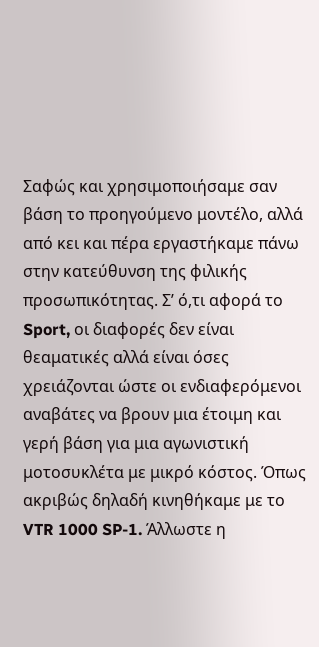Σαφώς και χρησιμοποιήσαμε σαν βάση το προηγούμενο μοντέλο, αλλά από κει και πέρα εργαστήκαμε πάνω στην κατεύθυνση της φιλικής προσωπικότητας. Σ’ ό,τι αφορά το Sport, οι διαφορές δεν είναι θεαματικές αλλά είναι όσες χρειάζονται ώστε οι ενδιαφερόμενοι αναβάτες να βρουν μια έτοιμη και γερή βάση για μια αγωνιστική μοτοσυκλέτα με μικρό κόστος. Όπως ακριβώς δηλαδή κινηθήκαμε με το VTR 1000 SP-1. Άλλωστε η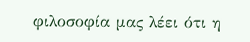φιλοσοφία μας λέει ότι η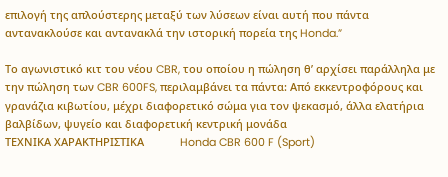επιλογή της απλούστερης μεταξύ των λύσεων είναι αυτή που πάντα αντανακλούσε και αντανακλά την ιστορική πορεία της Honda.”

Το αγωνιστικό κιτ του νέου CBR, του οποίου η πώληση θ’ αρχίσει παράλληλα με την πώληση των CBR 600FS, περιλαμβάνει τα πάντα: Από εκκεντροφόρους και γρανάζια κιβωτίου, μέχρι διαφορετικό σώμα για τον ψεκασμό, άλλα ελατήρια βαλβίδων, ψυγείο και διαφορετική κεντρική μονάδα
ΤΕΧΝΙΚΑ ΧΑΡΑΚΤΗΡΙΣΤΙΚΑ            Honda CBR 600 F (Sport)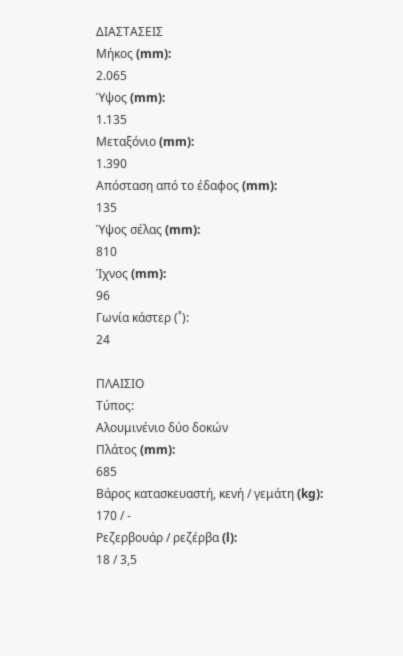ΔΙΑΣΤΑΣΕΙΣ
Μήκος (mm):
2.065
Ύψος (mm):
1.135
Μεταξόνιο (mm):
1.390
Απόσταση από το έδαφος (mm):
135
Ύψος σέλας (mm):
810
Ίχνος (mm):
96
Γωνία κάστερ (˚):
24

ΠΛΑΙΣΙΟ
Τύπος:
Αλουμινένιο δύο δοκών
Πλάτος (mm):
685
Βάρος κατασκευαστή, κενή / γεμάτη (kg):
170 / -
Ρεζερβουάρ / ρεζέρβα (l):
18 / 3,5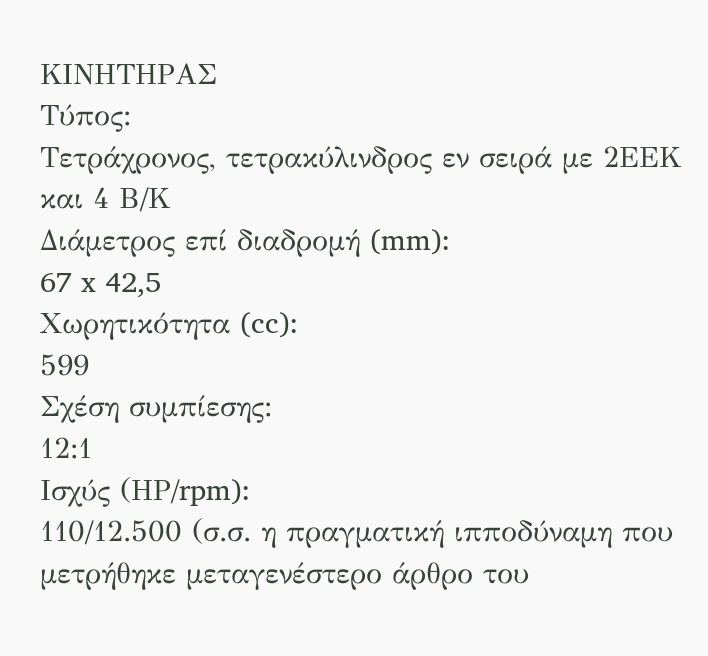ΚΙΝΗΤΗΡΑΣ
Τύπος:
Τετράχρονος, τετρακύλινδρος εν σειρά με 2ΕΕΚ και 4 Β/Κ
Διάμετρος επί διαδρομή (mm):
67 x 42,5
Χωρητικότητα (cc):
599
Σχέση συμπίεσης:
12:1
Ισχύς (ΗΡ/rpm):
110/12.500 (σ.σ. η πραγματική ιπποδύναμη που μετρήθηκε μεταγενέστερο άρθρο του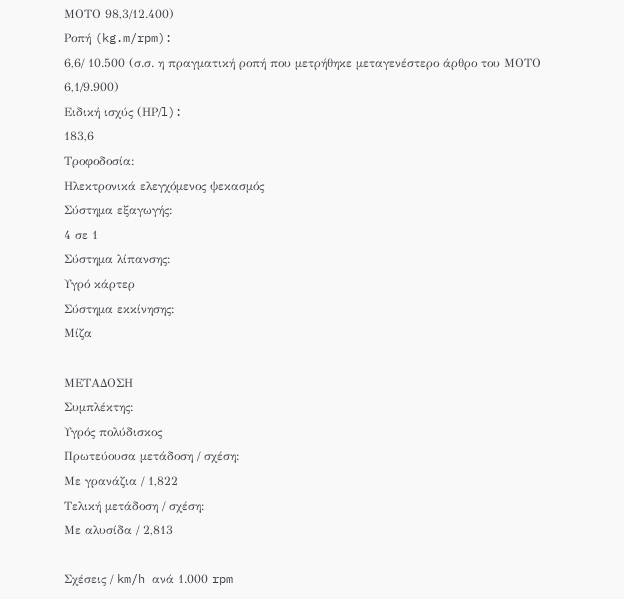ΜΟΤΟ 98,3/12.400)
Ροπή (kg.m/rpm):
6,6/ 10.500 (σ.σ. η πραγματική ροπή που μετρήθηκε μεταγενέστερο άρθρο του ΜΟΤΟ 6,1/9.900)
Ειδική ισχύς (ΗΡ/l):
183,6
Τροφοδοσία:
Ηλεκτρονικά ελεγχόμενος ψεκασμός
Σύστημα εξαγωγής:
4 σε 1
Σύστημα λίπανσης:
Υγρό κάρτερ
Σύστημα εκκίνησης:
Μίζα

ΜΕΤΑΔΟΣΗ
Συμπλέκτης:
Υγρός πολύδισκος
Πρωτεύουσα μετάδοση / σχέση:
Με γρανάζια / 1,822
Τελική μετάδοση / σχέση:
Με αλυσίδα / 2,813

Σχέσεις / km/h ανά 1.000 rpm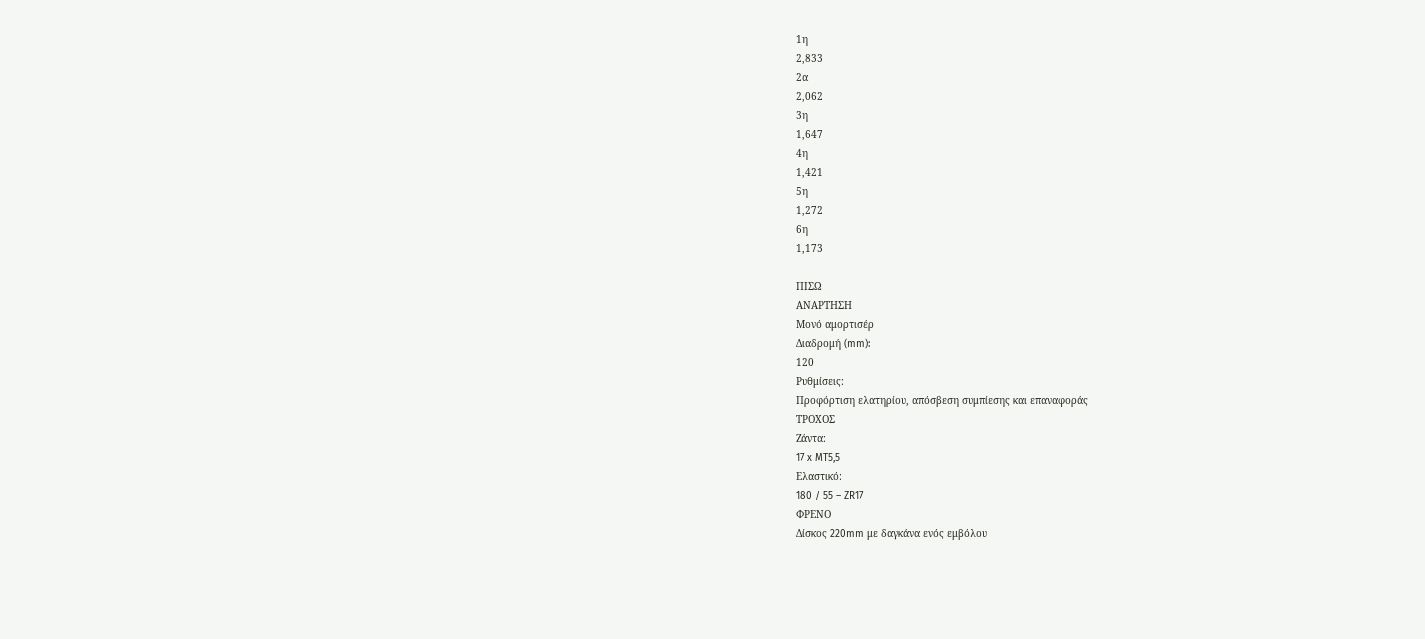1η
2,833
2α
2,062
3η
1,647
4η
1,421
5η
1,272
6η
1,173

ΠΙΣΩ
ΑΝΑΡΤΗΣΗ
Μονό αμορτισέρ
Διαδρομή (mm):
120
Ρυθμίσεις:
Προφόρτιση ελατηρίου, απόσβεση συμπίεσης και επαναφοράς
ΤΡΟΧΟΣ
Ζάντα:
17 x MT5,5
Ελαστικό:
180 / 55 – ZR17
ΦΡΕΝΟ
Δίσκος 220mm με δαγκάνα ενός εμβόλου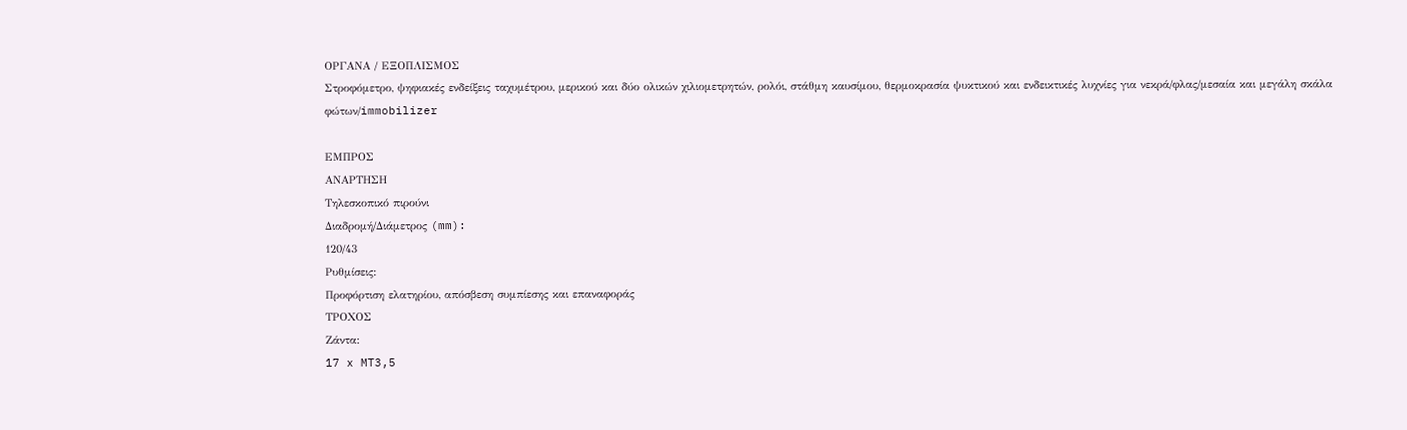ΟΡΓΑΝΑ / ΕΞΟΠΛΙΣΜΟΣ
Στροφόμετρο, ψηφιακές ενδείξεις ταχυμέτρου, μερικού και δύο ολικών χιλιομετρητών, ρολόι, στάθμη καυσίμου, θερμοκρασία ψυκτικού και ενδεικτικές λυχνίες για νεκρά/φλας/μεσαία και μεγάλη σκάλα φώτων/immobilizer

ΕΜΠΡΟΣ
ΑΝΑΡΤΗΣΗ
Τηλεσκοπικό πιρούνι
Διαδρομή/Διάμετρος (mm):
120/43
Ρυθμίσεις:
Προφόρτιση ελατηρίου, απόσβεση συμπίεσης και επαναφοράς
ΤΡΟΧΟΣ
Ζάντα:
17 x MT3,5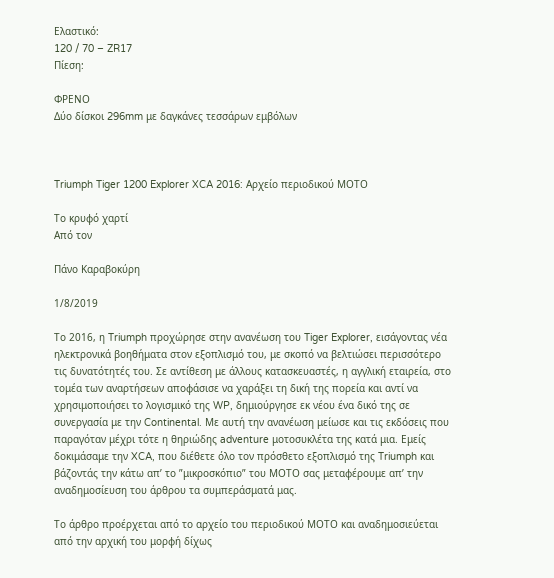Ελαστικό:
120 / 70 – ZR17
Πίεση:

ΦΡΕΝΟ
Δύο δίσκοι 296mm με δαγκάνες τεσσάρων εμβόλων



Triumph Tiger 1200 Explorer XCA 2016: Αρχείο περιοδικού ΜΟΤΟ

Το κρυφό χαρτί
Από τον

Πάνο Καραβοκύρη

1/8/2019

Το 2016, η Triumph προχώρησε στην ανανέωση του Tiger Explorer, εισάγοντας νέα ηλεκτρονικά βοηθήματα στον εξοπλισμό του, με σκοπό να βελτιώσει περισσότερο τις δυνατότητές του. Σε αντίθεση με άλλους κατασκευαστές, η αγγλική εταιρεία, στο τομέα των αναρτήσεων αποφάσισε να χαράξει τη δική της πορεία και αντί να χρησιμοποιήσει το λογισμικό της WP, δημιούργησε εκ νέου ένα δικό της σε συνεργασία με την Continental. Με αυτή την ανανέωση μείωσε και τις εκδόσεις που παραγόταν μέχρι τότε η θηριώδης adventure μοτοσυκλέτα της κατά μια. Εμείς δοκιμάσαμε την XCA, που διέθετε όλο τον πρόσθετο εξοπλισμό της Triumph και βάζοντάς την κάτω απ’ το ”μικροσκόπιο” του ΜΟΤΟ σας μεταφέρουμε απ’ την αναδημοσίευση του άρθρου τα συμπεράσματά μας.

Το άρθρο προέρχεται από το αρχείο του περιοδικού ΜΟΤΟ και αναδημοσιεύεται από την αρχική του μορφή δίχως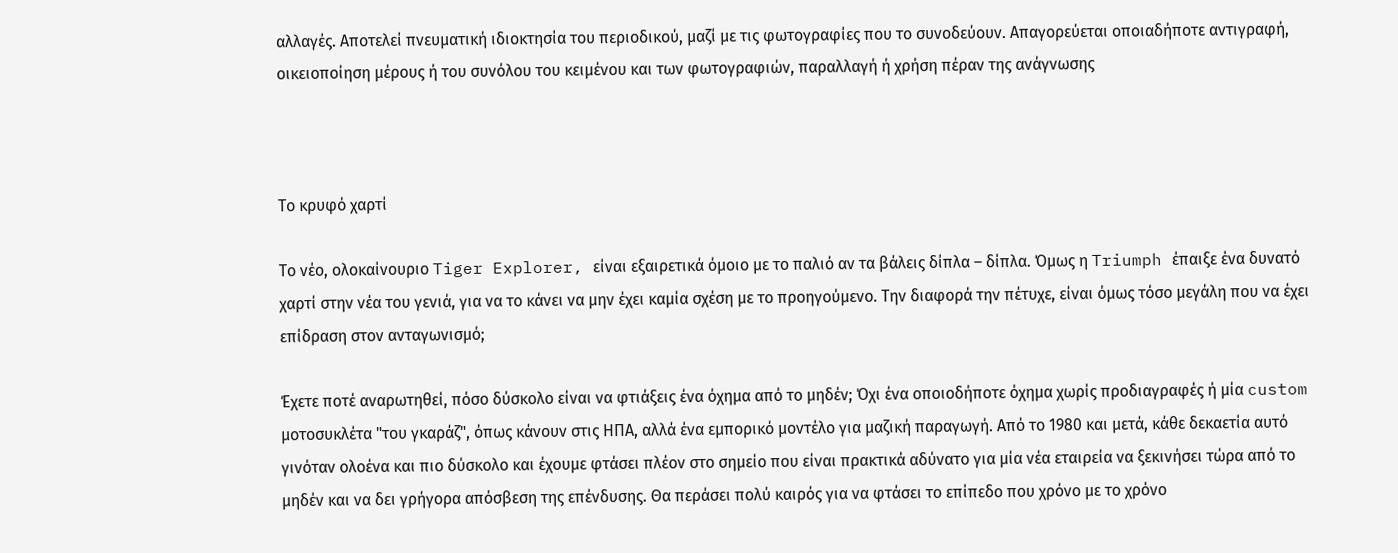αλλαγές. Αποτελεί πνευματική ιδιοκτησία του περιοδικού, μαζί με τις φωτογραφίες που το συνοδεύουν. Απαγορεύεται οποιαδήποτε αντιγραφή, οικειοποίηση μέρους ή του συνόλου του κειμένου και των φωτογραφιών, παραλλαγή ή χρήση πέραν της ανάγνωσης



Το κρυφό χαρτί

Το νέο, ολοκαίνουριο Tiger Explorer, είναι εξαιρετικά όμοιο με το παλιό αν τα βάλεις δίπλα – δίπλα. Όμως η Triumph έπαιξε ένα δυνατό χαρτί στην νέα του γενιά, για να το κάνει να μην έχει καμία σχέση με το προηγούμενο. Την διαφορά την πέτυχε, είναι όμως τόσο μεγάλη που να έχει επίδραση στον ανταγωνισμό;

Έχετε ποτέ αναρωτηθεί, πόσο δύσκολο είναι να φτιάξεις ένα όχημα από το μηδέν; Όχι ένα οποιοδήποτε όχημα χωρίς προδιαγραφές ή μία custom μοτοσυκλέτα "του γκαράζ", όπως κάνουν στις ΗΠΑ, αλλά ένα εμπορικό μοντέλο για μαζική παραγωγή. Από το 1980 και μετά, κάθε δεκαετία αυτό γινόταν ολοένα και πιο δύσκολο και έχουμε φτάσει πλέον στο σημείο που είναι πρακτικά αδύνατο για μία νέα εταιρεία να ξεκινήσει τώρα από το μηδέν και να δει γρήγορα απόσβεση της επένδυσης. Θα περάσει πολύ καιρός για να φτάσει το επίπεδο που χρόνο με το χρόνο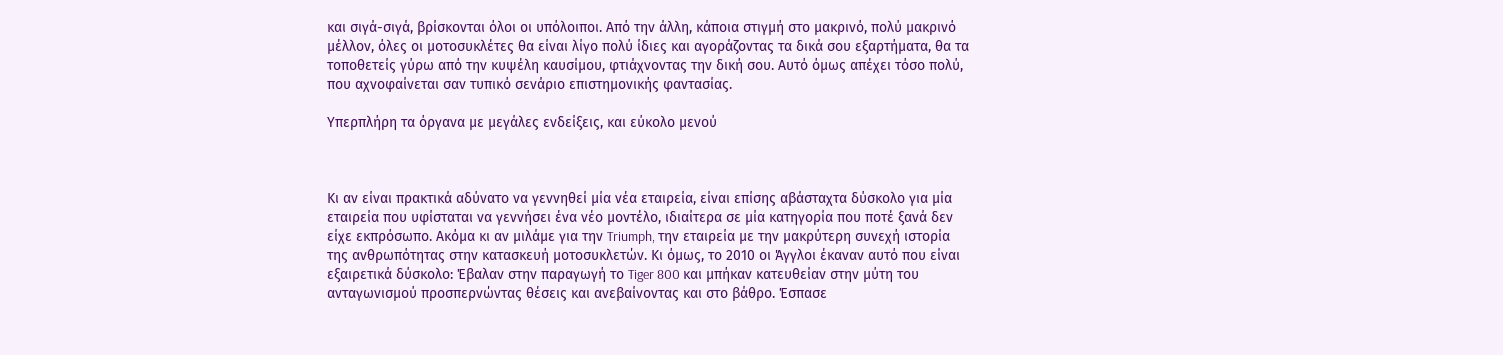και σιγά-σιγά, βρίσκονται όλοι οι υπόλοιποι. Από την άλλη, κάποια στιγμή στο μακρινό, πολύ μακρινό μέλλον, όλες οι μοτοσυκλέτες θα είναι λίγο πολύ ίδιες και αγοράζοντας τα δικά σου εξαρτήματα, θα τα τοποθετείς γύρω από την κυψέλη καυσίμου, φτιάχνοντας την δική σου. Αυτό όμως απέχει τόσο πολύ, που αχνοφαίνεται σαν τυπικό σενάριο επιστημονικής φαντασίας.

Υπερπλήρη τα όργανα με μεγάλες ενδείξεις, και εύκολο μενού



Κι αν είναι πρακτικά αδύνατο να γεννηθεί μία νέα εταιρεία, είναι επίσης αβάσταχτα δύσκολο για μία εταιρεία που υφίσταται να γεννήσει ένα νέο μοντέλο, ιδιαίτερα σε μία κατηγορία που ποτέ ξανά δεν είχε εκπρόσωπο. Ακόμα κι αν μιλάμε για την Triumph, την εταιρεία με την μακρύτερη συνεχή ιστορία της ανθρωπότητας στην κατασκευή μοτοσυκλετών. Κι όμως, το 2010 οι Άγγλοι έκαναν αυτό που είναι εξαιρετικά δύσκολο: Έβαλαν στην παραγωγή το Tiger 800 και μπήκαν κατευθείαν στην μύτη του ανταγωνισμού προσπερνώντας θέσεις και ανεβαίνοντας και στο βάθρο. Έσπασε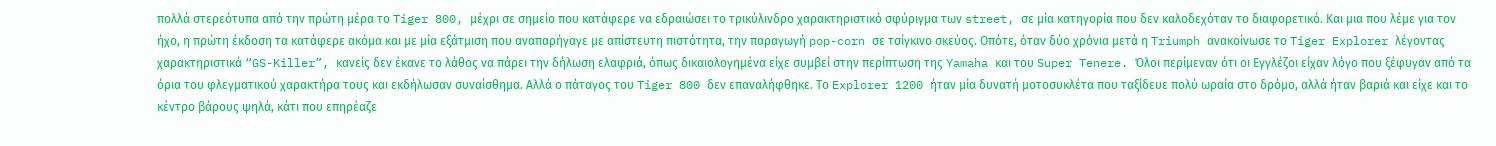πολλά στερεότυπα από την πρώτη μέρα το Tiger 800, μέχρι σε σημείο που κατάφερε να εδραιώσει το τρικύλινδρο χαρακτηριστικό σφύριγμα των street, σε μία κατηγορία που δεν καλοδεχόταν το διαφορετικό. Και μια που λέμε για τον ήχο, η πρώτη έκδοση τα κατάφερε ακόμα και με μία εξάτμιση που αναπαρήγαγε με απίστευτη πιστότητα, την παραγωγή pop-corn σε τσίγκινο σκεύος. Οπότε, όταν δύο χρόνια μετά η Triumph ανακοίνωσε το Tiger Explorer λέγοντας χαρακτηριστικά “GS-Killer”, κανείς δεν έκανε το λάθος να πάρει την δήλωση ελαφριά, όπως δικαιολογημένα είχε συμβεί στην περίπτωση της Yamaha και του Super Tenere. Όλοι περίμεναν ότι οι Εγγλέζοι είχαν λόγο που ξέφυγαν από τα όρια του φλεγματικού χαρακτήρα τους και εκδήλωσαν συναίσθημα. Αλλά ο πάταγος του Tiger 800 δεν επαναλήφθηκε. Το Explorer 1200 ήταν μία δυνατή μοτοσυκλέτα που ταξίδευε πολύ ωραία στο δρόμο, αλλά ήταν βαριά και είχε και το κέντρο βάρους ψηλά, κάτι που επηρέαζε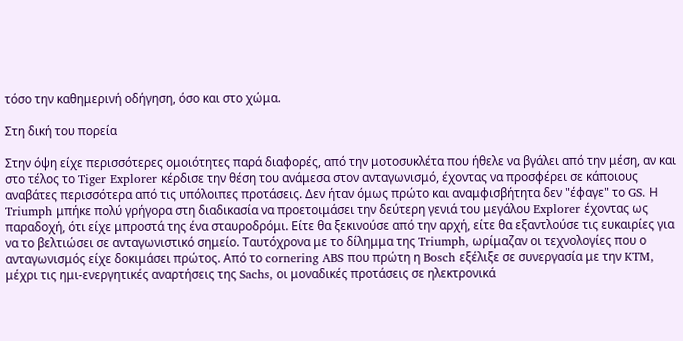τόσο την καθημερινή οδήγηση, όσο και στο χώμα.

Στη δική του πορεία

Στην όψη είχε περισσότερες ομοιότητες παρά διαφορές, από την μοτοσυκλέτα που ήθελε να βγάλει από την μέση, αν και στο τέλος το Tiger Explorer κέρδισε την θέση του ανάμεσα στον ανταγωνισμό, έχοντας να προσφέρει σε κάποιους αναβάτες περισσότερα από τις υπόλοιπες προτάσεις. Δεν ήταν όμως πρώτο και αναμφισβήτητα δεν "έφαγε" το GS. Η Triumph μπήκε πολύ γρήγορα στη διαδικασία να προετοιμάσει την δεύτερη γενιά του μεγάλου Explorer έχοντας ως παραδοχή, ότι είχε μπροστά της ένα σταυροδρόμι. Είτε θα ξεκινούσε από την αρχή, είτε θα εξαντλούσε τις ευκαιρίες για να το βελτιώσει σε ανταγωνιστικό σημείο. Ταυτόχρονα με το δίλημμα της Triumph, ωρίμαζαν οι τεχνολογίες που ο ανταγωνισμός είχε δοκιμάσει πρώτος. Από το cornering ABS που πρώτη η Bosch εξέλιξε σε συνεργασία με την KTM, μέχρι τις ημι-ενεργητικές αναρτήσεις της Sachs, οι μοναδικές προτάσεις σε ηλεκτρονικά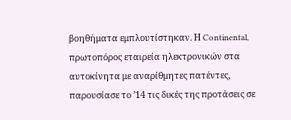βοηθήματα εμπλουτίστηκαν. Η Continental, πρωτοπόρος εταιρεία ηλεκτρονικών στα αυτοκίνητα με αναρίθμητες πατέντες, παρουσίασε το ’14 τις δικές της προτάσεις σε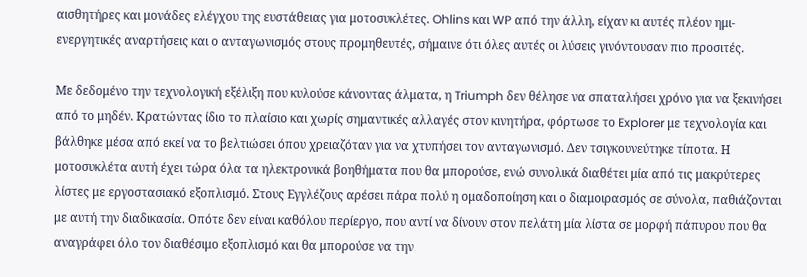αισθητήρες και μονάδες ελέγχου της ευστάθειας για μοτοσυκλέτες. Ohlins και WP από την άλλη, είχαν κι αυτές πλέον ημι-ενεργητικές αναρτήσεις και ο ανταγωνισμός στους προμηθευτές, σήμαινε ότι όλες αυτές οι λύσεις γινόντουσαν πιο προσιτές.

Με δεδομένο την τεχνολογική εξέλιξη που κυλούσε κάνοντας άλματα, η Triumph δεν θέλησε να σπαταλήσει χρόνο για να ξεκινήσει από το μηδέν. Κρατώντας ίδιο το πλαίσιο και χωρίς σημαντικές αλλαγές στον κινητήρα, φόρτωσε το Explorer με τεχνολογία και βάλθηκε μέσα από εκεί να το βελτιώσει όπου χρειαζόταν για να χτυπήσει τον ανταγωνισμό. Δεν τσιγκουνεύτηκε τίποτα. Η μοτοσυκλέτα αυτή έχει τώρα όλα τα ηλεκτρονικά βοηθήματα που θα μπορούσε, ενώ συνολικά διαθέτει μία από τις μακρύτερες λίστες με εργοστασιακό εξοπλισμό. Στους Εγγλέζους αρέσει πάρα πολύ η ομαδοποίηση και ο διαμοιρασμός σε σύνολα, παθιάζονται με αυτή την διαδικασία. Οπότε δεν είναι καθόλου περίεργο, που αντί να δίνουν στον πελάτη μία λίστα σε μορφή πάπυρου που θα αναγράφει όλο τον διαθέσιμο εξοπλισμό και θα μπορούσε να την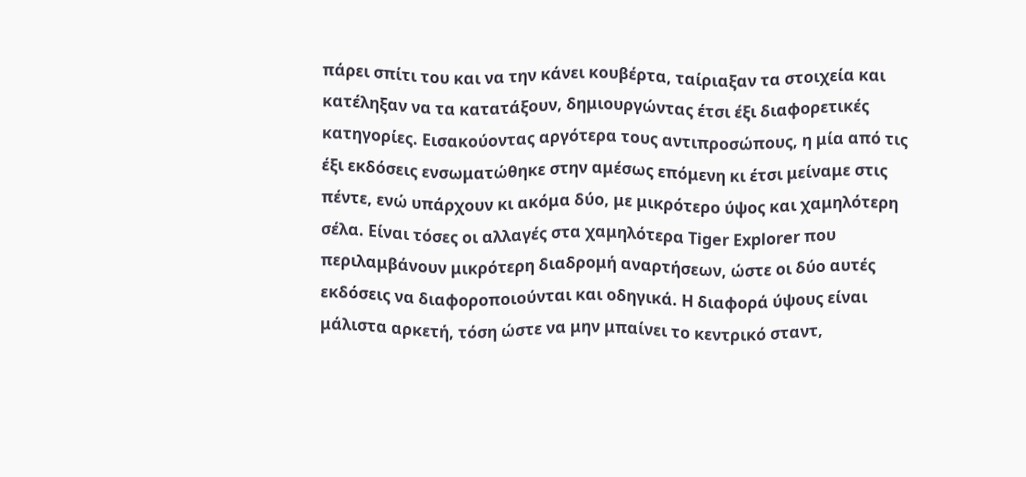πάρει σπίτι του και να την κάνει κουβέρτα, ταίριαξαν τα στοιχεία και κατέληξαν να τα κατατάξουν, δημιουργώντας έτσι έξι διαφορετικές κατηγορίες. Εισακούοντας αργότερα τους αντιπροσώπους, η μία από τις έξι εκδόσεις ενσωματώθηκε στην αμέσως επόμενη κι έτσι μείναμε στις πέντε, ενώ υπάρχουν κι ακόμα δύο, με μικρότερο ύψος και χαμηλότερη σέλα. Είναι τόσες οι αλλαγές στα χαμηλότερα Tiger Explorer που περιλαμβάνουν μικρότερη διαδρομή αναρτήσεων, ώστε οι δύο αυτές εκδόσεις να διαφοροποιούνται και οδηγικά. Η διαφορά ύψους είναι μάλιστα αρκετή, τόση ώστε να μην μπαίνει το κεντρικό σταντ,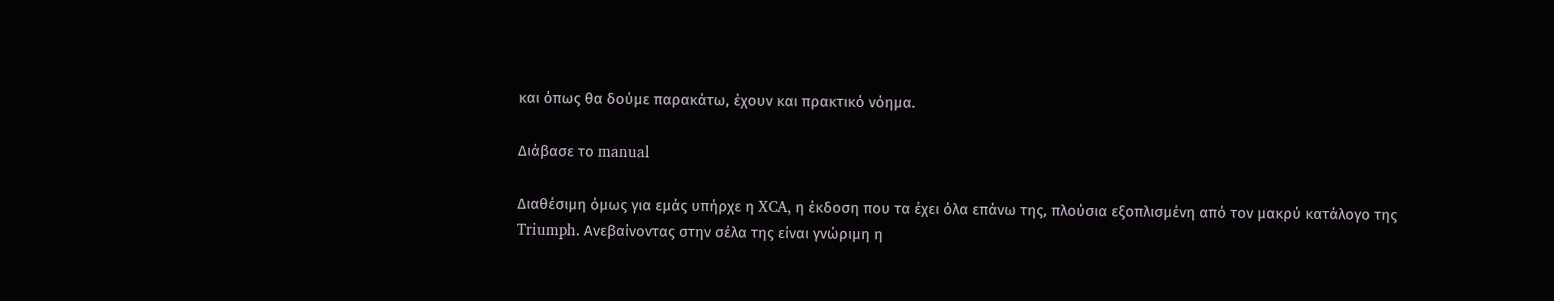και όπως θα δούμε παρακάτω, έχουν και πρακτικό νόημα.

Διάβασε το manual

Διαθέσιμη όμως για εμάς υπήρχε η XCA, η έκδοση που τα έχει όλα επάνω της, πλούσια εξοπλισμένη από τον μακρύ κατάλογο της Triumph. Ανεβαίνοντας στην σέλα της είναι γνώριμη η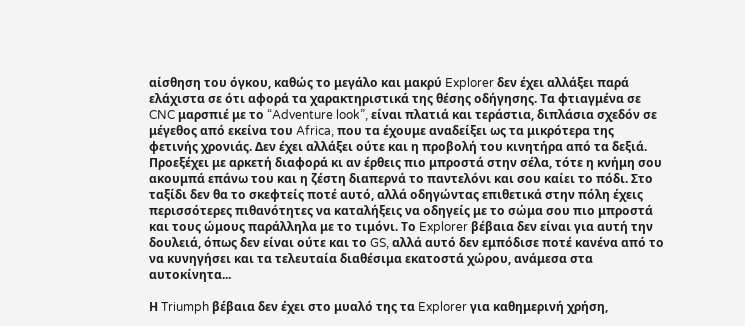αίσθηση του όγκου, καθώς το μεγάλο και μακρύ Explorer δεν έχει αλλάξει παρά ελάχιστα σε ότι αφορά τα χαρακτηριστικά της θέσης οδήγησης. Τα φτιαγμένα σε CNC μαρσπιέ με το “Adventure look”, είναι πλατιά και τεράστια, διπλάσια σχεδόν σε μέγεθος από εκείνα του Africa, που τα έχουμε αναδείξει ως τα μικρότερα της φετινής χρονιάς. Δεν έχει αλλάξει ούτε και η προβολή του κινητήρα από τα δεξιά. Προεξέχει με αρκετή διαφορά κι αν έρθεις πιο μπροστά στην σέλα, τότε η κνήμη σου ακουμπά επάνω του και η ζέστη διαπερνά το παντελόνι και σου καίει το πόδι. Στο ταξίδι δεν θα το σκεφτείς ποτέ αυτό, αλλά οδηγώντας επιθετικά στην πόλη έχεις περισσότερες πιθανότητες να καταλήξεις να οδηγείς με το σώμα σου πιο μπροστά και τους ώμους παράλληλα με το τιμόνι. Το Explorer βέβαια δεν είναι για αυτή την δουλειά, όπως δεν είναι ούτε και το GS, αλλά αυτό δεν εμπόδισε ποτέ κανένα από το να κυνηγήσει και τα τελευταία διαθέσιμα εκατοστά χώρου, ανάμεσα στα αυτοκίνητα...

Η Triumph βέβαια δεν έχει στο μυαλό της τα Explorer για καθημερινή χρήση,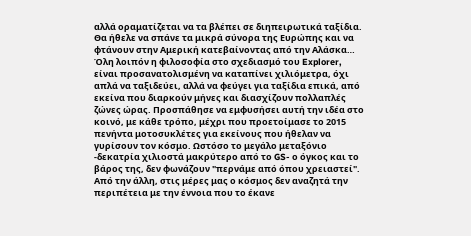αλλά οραματίζεται να τα βλέπει σε διηπειρωτικά ταξίδια. Θα ήθελε να σπάνε τα μικρά σύνορα της Ευρώπης και να φτάνουν στην Αμερική κατεβαίνοντας από την Αλάσκα… Όλη λοιπόν η φιλοσοφία στο σχεδιασμό του Explorer, είναι προσανατολισμένη να καταπίνει χιλιόμετρα, όχι απλά να ταξιδεύει, αλλά να φεύγει για ταξίδια επικά, από εκείνα που διαρκούν μήνες και διασχίζουν πολλαπλές ζώνες ώρας. Προσπάθησε να εμφυσήσει αυτή την ιδέα στο κοινό, με κάθε τρόπο, μέχρι που προετοίμασε το 2015 πενήντα μοτοσυκλέτες για εκείνους που ήθελαν να γυρίσουν τον κόσμο. Ωστόσο το μεγάλο μεταξόνιο -δεκατρία χιλιοστά μακρύτερο από το GS- ο όγκος και το βάρος της, δεν φωνάζουν "περνάμε από όπου χρειαστεί". Από την άλλη, στις μέρες μας ο κόσμος δεν αναζητά την περιπέτεια με την έννοια που το έκανε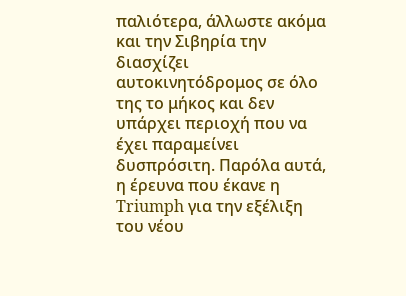παλιότερα, άλλωστε ακόμα και την Σιβηρία την διασχίζει αυτοκινητόδρομος σε όλο της το μήκος και δεν υπάρχει περιοχή που να έχει παραμείνει δυσπρόσιτη. Παρόλα αυτά, η έρευνα που έκανε η Triumph για την εξέλιξη του νέου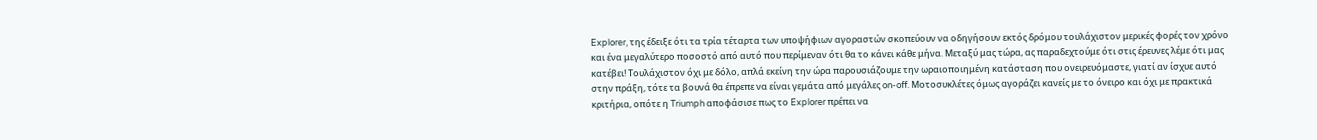Explorer, της έδειξε ότι τα τρία τέταρτα των υποψήφιων αγοραστών σκοπεύουν να οδηγήσουν εκτός δρόμου τουλάχιστον μερικές φορές τον χρόνο και ένα μεγαλύτερο ποσοστό από αυτό που περίμεναν ότι θα το κάνει κάθε μήνα. Μεταξύ μας τώρα, ας παραδεχτούμε ότι στις έρευνες λέμε ότι μας κατέβει! Τουλάχιστον όχι με δόλο, απλά εκείνη την ώρα παρουσιάζουμε την ωραιοποιημένη κατάσταση που ονειρευόμαστε, γιατί αν ίσχυε αυτό στην πράξη, τότε τα βουνά θα έπρεπε να είναι γεμάτα από μεγάλες on-off. Μοτοσυκλέτες όμως αγοράζει κανείς με το όνειρο και όχι με πρακτικά κριτήρια, οπότε η Triumph αποφάσισε πως το Explorer πρέπει να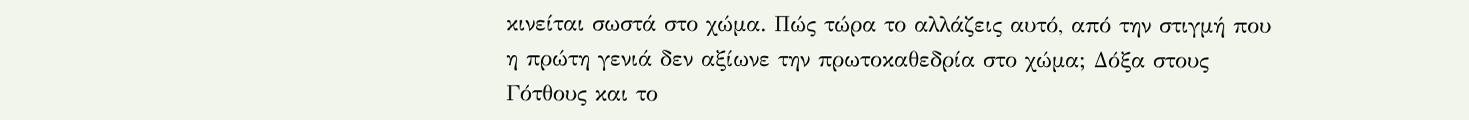κινείται σωστά στο χώμα. Πώς τώρα το αλλάζεις αυτό, από την στιγμή που η πρώτη γενιά δεν αξίωνε την πρωτοκαθεδρία στο χώμα; Δόξα στους Γότθους και το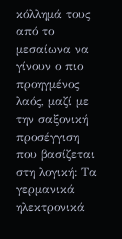κόλλημά τους από το μεσαίωνα να γίνουν ο πιο προηγμένος λαός, μαζί με την σαξονική προσέγγιση που βασίζεται στη λογική: Τα γερμανικά ηλεκτρονικά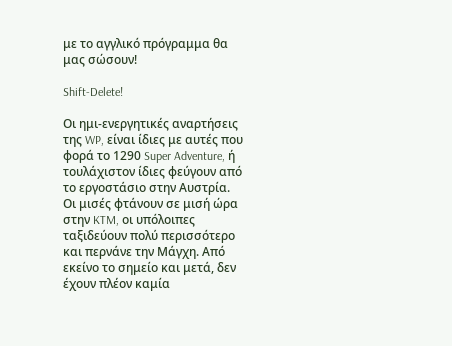με το αγγλικό πρόγραμμα θα μας σώσουν!

Shift-Delete!

Οι ημι-ενεργητικές αναρτήσεις της WP, είναι ίδιες με αυτές που φορά το 1290 Super Adventure, ή τουλάχιστον ίδιες φεύγουν από το εργοστάσιο στην Αυστρία. Οι μισές φτάνουν σε μισή ώρα στην KTM, οι υπόλοιπες ταξιδεύουν πολύ περισσότερο και περνάνε την Μάγχη. Από εκείνο το σημείο και μετά, δεν έχουν πλέον καμία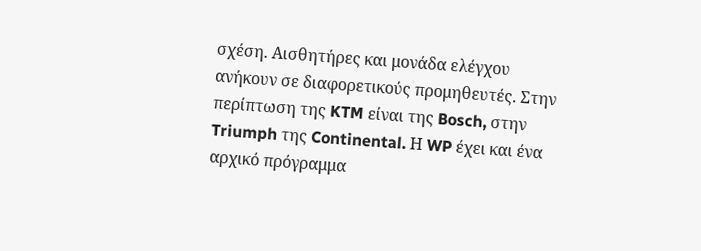σχέση. Αισθητήρες και μονάδα ελέγχου ανήκουν σε διαφορετικούς προμηθευτές. Στην περίπτωση της KTM είναι της Bosch, στην Triumph της Continental. Η WP έχει και ένα αρχικό πρόγραμμα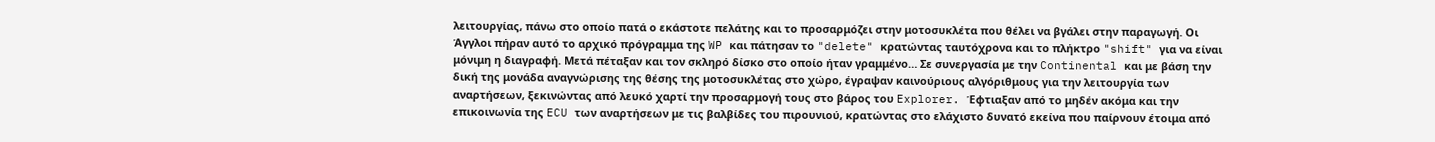λειτουργίας, πάνω στο οποίο πατά ο εκάστοτε πελάτης και το προσαρμόζει στην μοτοσυκλέτα που θέλει να βγάλει στην παραγωγή. Οι Άγγλοι πήραν αυτό το αρχικό πρόγραμμα της WP και πάτησαν το "delete" κρατώντας ταυτόχρονα και το πλήκτρο "shift" για να είναι μόνιμη η διαγραφή. Μετά πέταξαν και τον σκληρό δίσκο στο οποίο ήταν γραμμένο… Σε συνεργασία με την Continental και με βάση την δική της μονάδα αναγνώρισης της θέσης της μοτοσυκλέτας στο χώρο, έγραψαν καινούριους αλγόριθμους για την λειτουργία των αναρτήσεων, ξεκινώντας από λευκό χαρτί την προσαρμογή τους στο βάρος του Explorer. Έφτιαξαν από το μηδέν ακόμα και την επικοινωνία της ECU των αναρτήσεων με τις βαλβίδες του πιρουνιού, κρατώντας στο ελάχιστο δυνατό εκείνα που παίρνουν έτοιμα από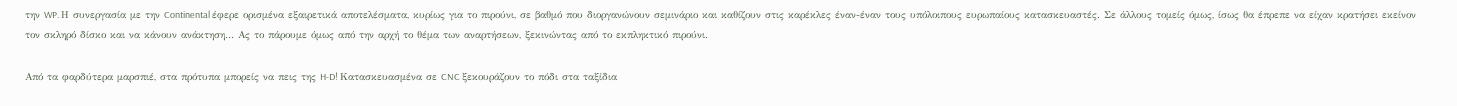την WP. Η συνεργασία με την Continental έφερε ορισμένα εξαιρετικά αποτελέσματα, κυρίως για το πιρούνι, σε βαθμό που διοργανώνουν σεμινάριο και καθίζουν στις καρέκλες έναν-έναν τους υπόλοιπους ευρωπαίους κατασκευαστές. Σε άλλους τομείς όμως, ίσως θα έπρεπε να είχαν κρατήσει εκείνον τον σκληρό δίσκο και να κάνουν ανάκτηση… Ας το πάρουμε όμως από την αρχή το θέμα των αναρτήσεων, ξεκινώντας από το εκπληκτικό πιρούνι.

Από τα φαρδύτερα μαρσπιέ, στα πρότυπα μπορείς να πεις της H-D! Κατασκευασμένα σε CNC ξεκουράζουν το πόδι στα ταξίδια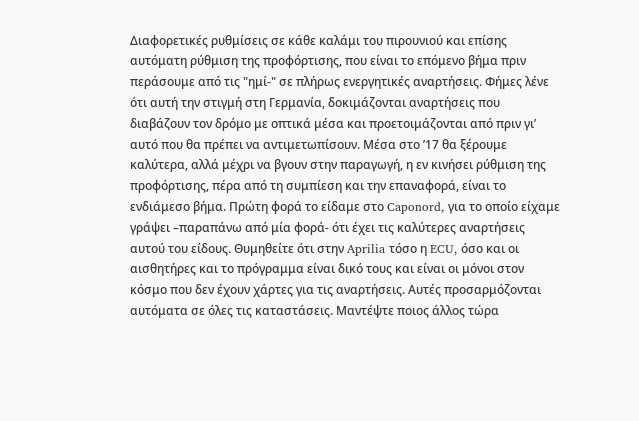Διαφορετικές ρυθμίσεις σε κάθε καλάμι του πιρουνιού και επίσης αυτόματη ρύθμιση της προφόρτισης, που είναι το επόμενο βήμα πριν περάσουμε από τις "ημί-" σε πλήρως ενεργητικές αναρτήσεις. Φήμες λένε ότι αυτή την στιγμή στη Γερμανία, δοκιμάζονται αναρτήσεις που διαβάζουν τον δρόμο με οπτικά μέσα και προετοιμάζονται από πριν γι’ αυτό που θα πρέπει να αντιμετωπίσουν. Μέσα στο ’17 θα ξέρουμε καλύτερα, αλλά μέχρι να βγουν στην παραγωγή, η εν κινήσει ρύθμιση της προφόρτισης, πέρα από τη συμπίεση και την επαναφορά, είναι το ενδιάμεσο βήμα. Πρώτη φορά το είδαμε στο Caponord, για το οποίο είχαμε γράψει –παραπάνω από μία φορά- ότι έχει τις καλύτερες αναρτήσεις αυτού του είδους. Θυμηθείτε ότι στην Aprilia τόσο η ECU, όσο και οι αισθητήρες και το πρόγραμμα είναι δικό τους και είναι οι μόνοι στον κόσμο που δεν έχουν χάρτες για τις αναρτήσεις. Αυτές προσαρμόζονται αυτόματα σε όλες τις καταστάσεις. Μαντέψτε ποιος άλλος τώρα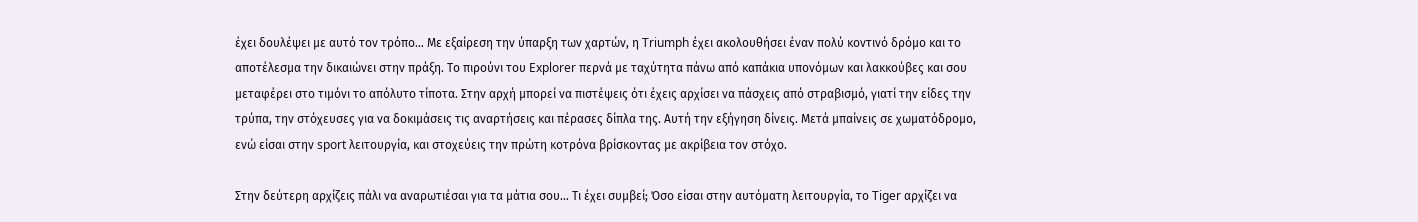έχει δουλέψει με αυτό τον τρόπο… Με εξαίρεση την ύπαρξη των χαρτών, η Triumph έχει ακολουθήσει έναν πολύ κοντινό δρόμο και το αποτέλεσμα την δικαιώνει στην πράξη. Το πιρούνι του Explorer περνά με ταχύτητα πάνω από καπάκια υπονόμων και λακκούβες και σου μεταφέρει στο τιμόνι το απόλυτο τίποτα. Στην αρχή μπορεί να πιστέψεις ότι έχεις αρχίσει να πάσχεις από στραβισμό, γιατί την είδες την τρύπα, την στόχευσες για να δοκιμάσεις τις αναρτήσεις και πέρασες δίπλα της. Αυτή την εξήγηση δίνεις. Μετά μπαίνεις σε χωματόδρομο, ενώ είσαι στην sport λειτουργία, και στοχεύεις την πρώτη κοτρόνα βρίσκοντας με ακρίβεια τον στόχο.

Στην δεύτερη αρχίζεις πάλι να αναρωτιέσαι για τα μάτια σου… Τι έχει συμβεί; Όσο είσαι στην αυτόματη λειτουργία, το Tiger αρχίζει να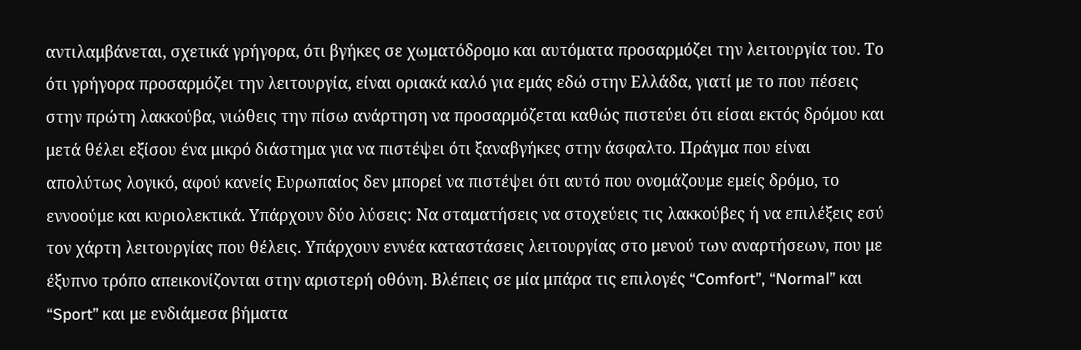αντιλαμβάνεται, σχετικά γρήγορα, ότι βγήκες σε χωματόδρομο και αυτόματα προσαρμόζει την λειτουργία του. Το ότι γρήγορα προσαρμόζει την λειτουργία, είναι οριακά καλό για εμάς εδώ στην Ελλάδα, γιατί με το που πέσεις στην πρώτη λακκούβα, νιώθεις την πίσω ανάρτηση να προσαρμόζεται καθώς πιστεύει ότι είσαι εκτός δρόμου και μετά θέλει εξίσου ένα μικρό διάστημα για να πιστέψει ότι ξαναβγήκες στην άσφαλτο. Πράγμα που είναι απολύτως λογικό, αφού κανείς Ευρωπαίος δεν μπορεί να πιστέψει ότι αυτό που ονομάζουμε εμείς δρόμο, το εννοούμε και κυριολεκτικά. Υπάρχουν δύο λύσεις: Να σταματήσεις να στοχεύεις τις λακκούβες ή να επιλέξεις εσύ τον χάρτη λειτουργίας που θέλεις. Υπάρχουν εννέα καταστάσεις λειτουργίας στο μενού των αναρτήσεων, που με έξυπνο τρόπο απεικονίζονται στην αριστερή οθόνη. Βλέπεις σε μία μπάρα τις επιλογές “Comfort”, “Normal” και “Sport” και με ενδιάμεσα βήματα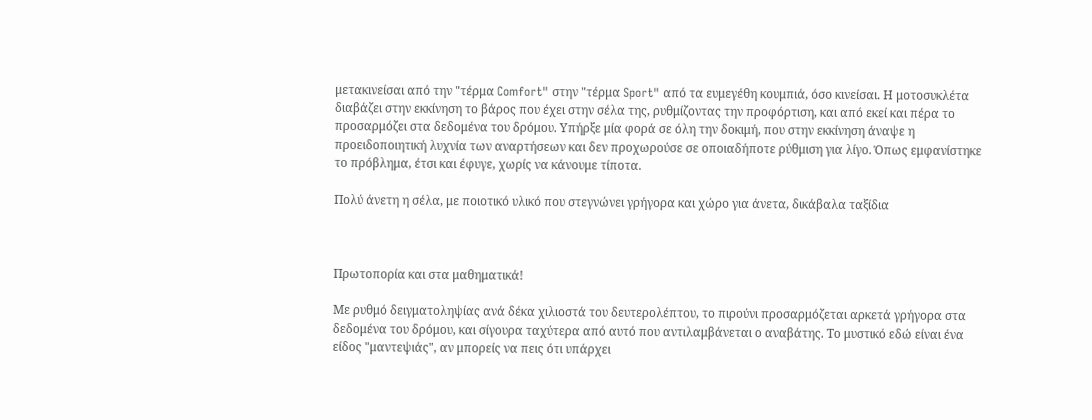μετακινείσαι από την "τέρμα Comfort" στην "τέρμα Sport" από τα ευμεγέθη κουμπιά, όσο κινείσαι. Η μοτοσυκλέτα διαβάζει στην εκκίνηση το βάρος που έχει στην σέλα της, ρυθμίζοντας την προφόρτιση, και από εκεί και πέρα το προσαρμόζει στα δεδομένα του δρόμου. Υπήρξε μία φορά σε όλη την δοκιμή, που στην εκκίνηση άναψε η προειδοποιητική λυχνία των αναρτήσεων και δεν προχωρούσε σε οποιαδήποτε ρύθμιση για λίγο. Όπως εμφανίστηκε το πρόβλημα, έτσι και έφυγε, χωρίς να κάνουμε τίποτα.

Πολύ άνετη η σέλα, με ποιοτικό υλικό που στεγνώνει γρήγορα και χώρο για άνετα, δικάβαλα ταξίδια



Πρωτοπορία και στα μαθηματικά!

Με ρυθμό δειγματοληψίας ανά δέκα χιλιοστά του δευτερολέπτου, το πιρούνι προσαρμόζεται αρκετά γρήγορα στα δεδομένα του δρόμου, και σίγουρα ταχύτερα από αυτό που αντιλαμβάνεται ο αναβάτης. Το μυστικό εδώ είναι ένα είδος "μαντεψιάς", αν μπορείς να πεις ότι υπάρχει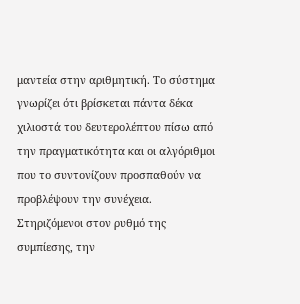μαντεία στην αριθμητική. Το σύστημα γνωρίζει ότι βρίσκεται πάντα δέκα χιλιοστά του δευτερολέπτου πίσω από την πραγματικότητα και οι αλγόριθμοι που το συντονίζουν προσπαθούν να προβλέψουν την συνέχεια. Στηριζόμενοι στον ρυθμό της συμπίεσης, την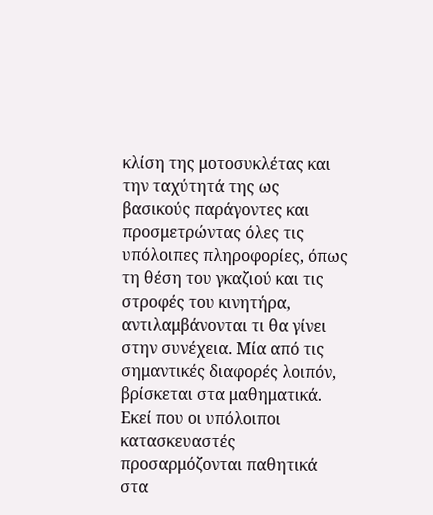κλίση της μοτοσυκλέτας και την ταχύτητά της ως βασικούς παράγοντες και προσμετρώντας όλες τις υπόλοιπες πληροφορίες, όπως τη θέση του γκαζιού και τις στροφές του κινητήρα, αντιλαμβάνονται τι θα γίνει στην συνέχεια. Μία από τις σημαντικές διαφορές λοιπόν, βρίσκεται στα μαθηματικά. Εκεί που οι υπόλοιποι κατασκευαστές προσαρμόζονται παθητικά στα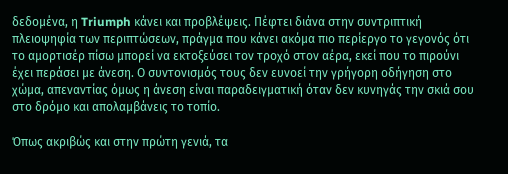δεδομένα, η Triumph κάνει και προβλέψεις. Πέφτει διάνα στην συντριπτική πλειοψηφία των περιπτώσεων, πράγμα που κάνει ακόμα πιο περίεργο το γεγονός ότι το αμορτισέρ πίσω μπορεί να εκτοξεύσει τον τροχό στον αέρα, εκεί που το πιρούνι έχει περάσει με άνεση. Ο συντονισμός τους δεν ευνοεί την γρήγορη οδήγηση στο χώμα, απεναντίας όμως η άνεση είναι παραδειγματική όταν δεν κυνηγάς την σκιά σου στο δρόμο και απολαμβάνεις το τοπίο.

Όπως ακριβώς και στην πρώτη γενιά, τα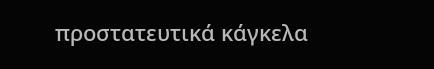προστατευτικά κάγκελα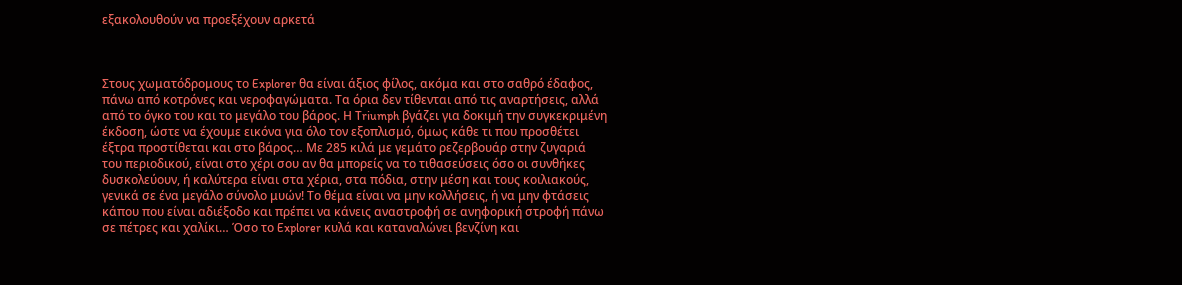εξακολουθούν να προεξέχουν αρκετά



Στους χωματόδρομους το Explorer θα είναι άξιος φίλος, ακόμα και στο σαθρό έδαφος, πάνω από κοτρόνες και νεροφαγώματα. Τα όρια δεν τίθενται από τις αναρτήσεις, αλλά από το όγκο του και το μεγάλο του βάρος. Η Triumph βγάζει για δοκιμή την συγκεκριμένη έκδοση, ώστε να έχουμε εικόνα για όλο τον εξοπλισμό, όμως κάθε τι που προσθέτει έξτρα προστίθεται και στο βάρος… Με 285 κιλά με γεμάτο ρεζερβουάρ στην ζυγαριά του περιοδικού, είναι στο χέρι σου αν θα μπορείς να το τιθασεύσεις όσο οι συνθήκες δυσκολεύουν, ή καλύτερα είναι στα χέρια, στα πόδια, στην μέση και τους κοιλιακούς, γενικά σε ένα μεγάλο σύνολο μυών! Το θέμα είναι να μην κολλήσεις, ή να μην φτάσεις κάπου που είναι αδιέξοδο και πρέπει να κάνεις αναστροφή σε ανηφορική στροφή πάνω σε πέτρες και χαλίκι… Όσο το Explorer κυλά και καταναλώνει βενζίνη και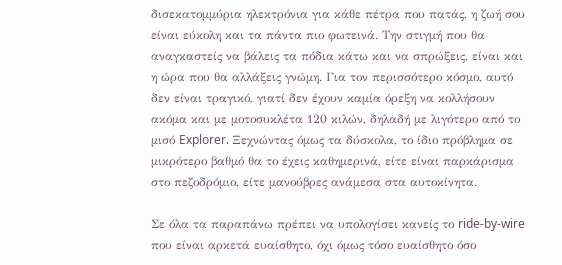δισεκατομμύρια ηλεκτρόνια για κάθε πέτρα που πατάς, η ζωή σου είναι εύκολη και τα πάντα πιο φωτεινά. Την στιγμή που θα αναγκαστείς να βάλεις τα πόδια κάτω και να σπρώξεις, είναι και η ώρα που θα αλλάξεις γνώμη. Για τον περισσότερο κόσμο, αυτό δεν είναι τραγικό, γιατί δεν έχουν καμία όρεξη να κολλήσουν ακόμα και με μοτοσυκλέτα 120 κιλών, δηλαδή με λιγότερο από το μισό Explorer. Ξεχνώντας όμως τα δύσκολα, το ίδιο πρόβλημα σε μικρότερο βαθμό θα το έχεις καθημερινά, είτε είναι παρκάρισμα στο πεζοδρόμιο, είτε μανούβρες ανάμεσα στα αυτοκίνητα.

Σε όλα τα παραπάνω πρέπει να υπολογίσει κανείς το ride-by-wire που είναι αρκετά ευαίσθητο, όχι όμως τόσο ευαίσθητο όσο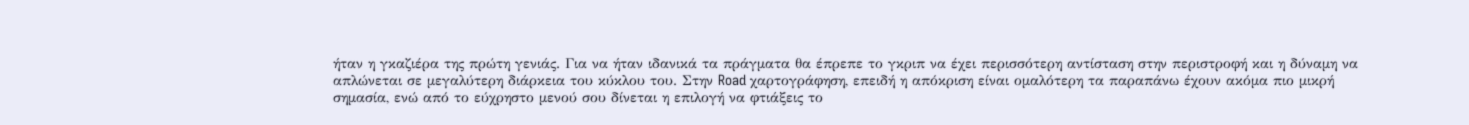ήταν η γκαζιέρα της πρώτη γενιάς. Για να ήταν ιδανικά τα πράγματα θα έπρεπε το γκριπ να έχει περισσότερη αντίσταση στην περιστροφή και η δύναμη να απλώνεται σε μεγαλύτερη διάρκεια του κύκλου του. Στην Road χαρτογράφηση, επειδή η απόκριση είναι ομαλότερη τα παραπάνω έχουν ακόμα πιο μικρή σημασία, ενώ από το εύχρηστο μενού σου δίνεται η επιλογή να φτιάξεις το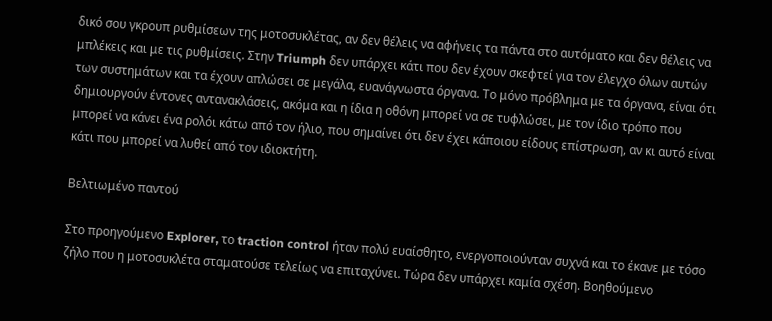δικό σου γκρουπ ρυθμίσεων της μοτοσυκλέτας, αν δεν θέλεις να αφήνεις τα πάντα στο αυτόματο και δεν θέλεις να μπλέκεις και με τις ρυθμίσεις. Στην Triumph δεν υπάρχει κάτι που δεν έχουν σκεφτεί για τον έλεγχο όλων αυτών των συστημάτων και τα έχουν απλώσει σε μεγάλα, ευανάγνωστα όργανα. Το μόνο πρόβλημα με τα όργανα, είναι ότι δημιουργούν έντονες αντανακλάσεις, ακόμα και η ίδια η οθόνη μπορεί να σε τυφλώσει, με τον ίδιο τρόπο που μπορεί να κάνει ένα ρολόι κάτω από τον ήλιο, που σημαίνει ότι δεν έχει κάποιου είδους επίστρωση, αν κι αυτό είναι κάτι που μπορεί να λυθεί από τον ιδιοκτήτη.

Βελτιωμένο παντού

Στο προηγούμενο Explorer, το traction control ήταν πολύ ευαίσθητο, ενεργοποιούνταν συχνά και το έκανε με τόσο ζήλο που η μοτοσυκλέτα σταματούσε τελείως να επιταχύνει. Τώρα δεν υπάρχει καμία σχέση. Βοηθούμενο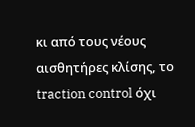κι από τους νέους αισθητήρες κλίσης, το traction control όχι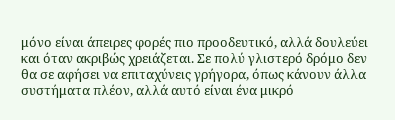μόνο είναι άπειρες φορές πιο προοδευτικό, αλλά δουλεύει και όταν ακριβώς χρειάζεται. Σε πολύ γλιστερό δρόμο δεν θα σε αφήσει να επιταχύνεις γρήγορα, όπως κάνουν άλλα συστήματα πλέον, αλλά αυτό είναι ένα μικρό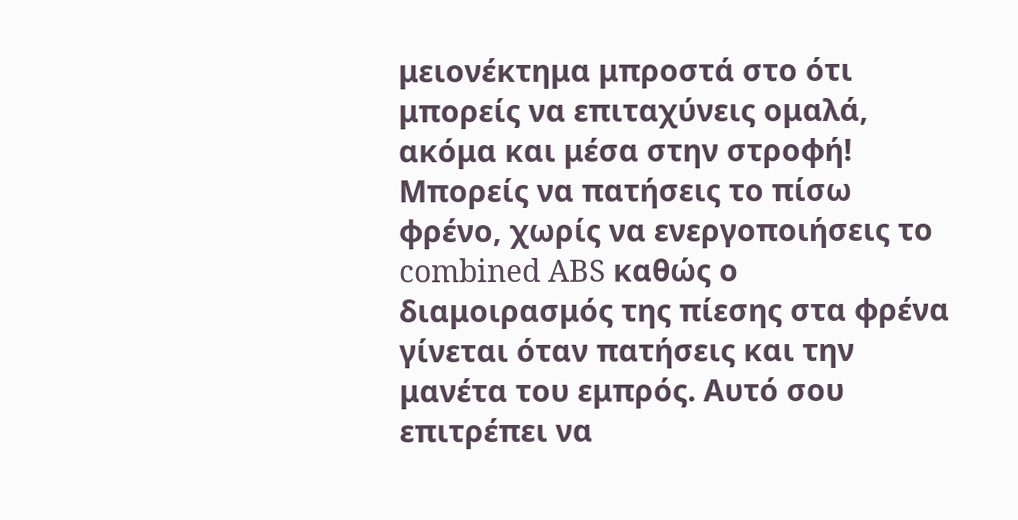μειονέκτημα μπροστά στο ότι μπορείς να επιταχύνεις ομαλά, ακόμα και μέσα στην στροφή! Μπορείς να πατήσεις το πίσω φρένο, χωρίς να ενεργοποιήσεις το combined ABS καθώς ο διαμοιρασμός της πίεσης στα φρένα γίνεται όταν πατήσεις και την μανέτα του εμπρός. Αυτό σου επιτρέπει να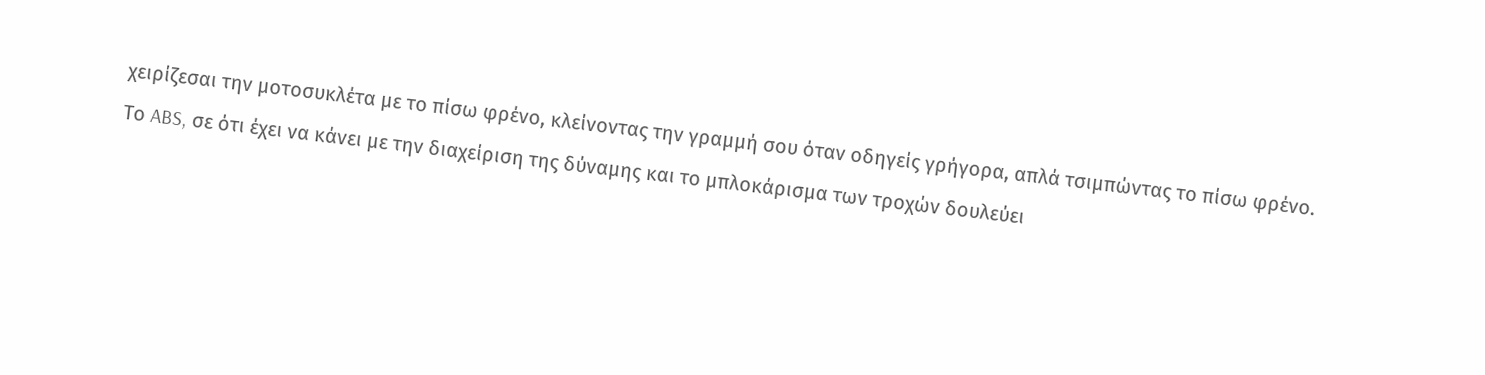χειρίζεσαι την μοτοσυκλέτα με το πίσω φρένο, κλείνοντας την γραμμή σου όταν οδηγείς γρήγορα, απλά τσιμπώντας το πίσω φρένο. Το ABS, σε ότι έχει να κάνει με την διαχείριση της δύναμης και το μπλοκάρισμα των τροχών δουλεύει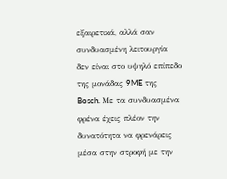εξαιρετικά, αλλά σαν συνδυασμένη λειτουργία δεν είναι στο υψηλό επίπεδο της μονάδας 9ME της Bosch. Με τα συνδυασμένα φρένα έχεις πλέον την δυνατότητα να φρενάρεις μέσα στην στροφή με την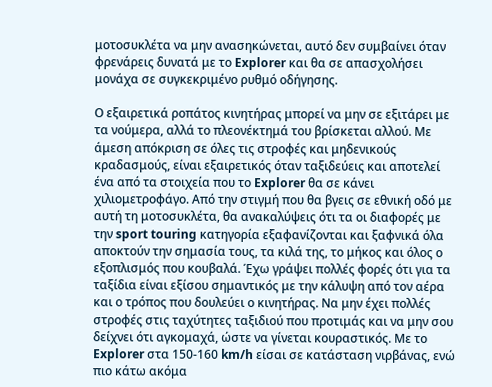μοτοσυκλέτα να μην ανασηκώνεται, αυτό δεν συμβαίνει όταν φρενάρεις δυνατά με το Explorer και θα σε απασχολήσει μονάχα σε συγκεκριμένο ρυθμό οδήγησης.

Ο εξαιρετικά ροπάτος κινητήρας μπορεί να μην σε εξιτάρει με τα νούμερα, αλλά το πλεονέκτημά του βρίσκεται αλλού. Με άμεση απόκριση σε όλες τις στροφές και μηδενικούς κραδασμούς, είναι εξαιρετικός όταν ταξιδεύεις και αποτελεί ένα από τα στοιχεία που το Explorer θα σε κάνει χιλιομετροφάγο. Από την στιγμή που θα βγεις σε εθνική οδό με αυτή τη μοτοσυκλέτα, θα ανακαλύψεις ότι τα οι διαφορές με την sport touring κατηγορία εξαφανίζονται και ξαφνικά όλα αποκτούν την σημασία τους, τα κιλά της, το μήκος και όλος ο εξοπλισμός που κουβαλά. Έχω γράψει πολλές φορές ότι για τα ταξίδια είναι εξίσου σημαντικός με την κάλυψη από τον αέρα και ο τρόπος που δουλεύει ο κινητήρας. Να μην έχει πολλές στροφές στις ταχύτητες ταξιδιού που προτιμάς και να μην σου δείχνει ότι αγκομαχά, ώστε να γίνεται κουραστικός. Με το Explorer στα 150-160 km/h είσαι σε κατάσταση νιρβάνας, ενώ πιο κάτω ακόμα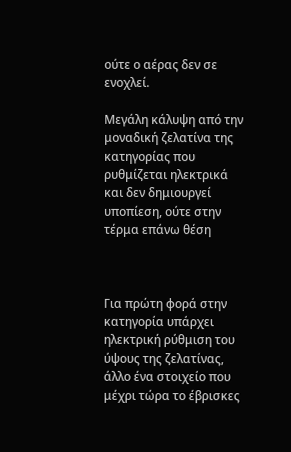ούτε ο αέρας δεν σε ενοχλεί.

Μεγάλη κάλυψη από την μοναδική ζελατίνα της κατηγορίας που ρυθμίζεται ηλεκτρικά και δεν δημιουργεί υποπίεση, ούτε στην τέρμα επάνω θέση



Για πρώτη φορά στην κατηγορία υπάρχει ηλεκτρική ρύθμιση του ύψους της ζελατίνας, άλλο ένα στοιχείο που μέχρι τώρα το έβρισκες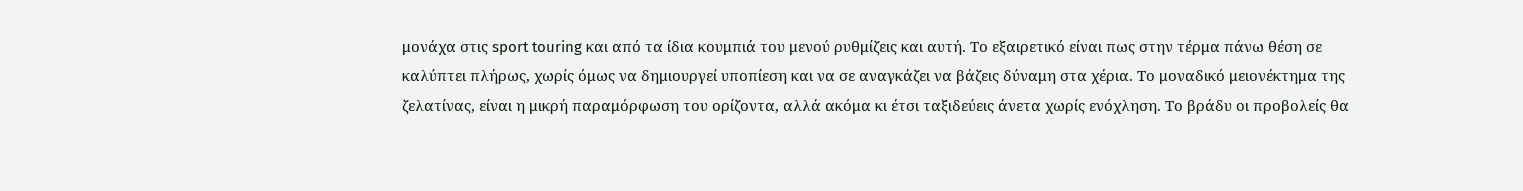μονάχα στις sport touring και από τα ίδια κουμπιά του μενού ρυθμίζεις και αυτή. Το εξαιρετικό είναι πως στην τέρμα πάνω θέση σε καλύπτει πλήρως, χωρίς όμως να δημιουργεί υποπίεση και να σε αναγκάζει να βάζεις δύναμη στα χέρια. Το μοναδικό μειονέκτημα της ζελατίνας, είναι η μικρή παραμόρφωση του ορίζοντα, αλλά ακόμα κι έτσι ταξιδεύεις άνετα χωρίς ενόχληση. Το βράδυ οι προβολείς θα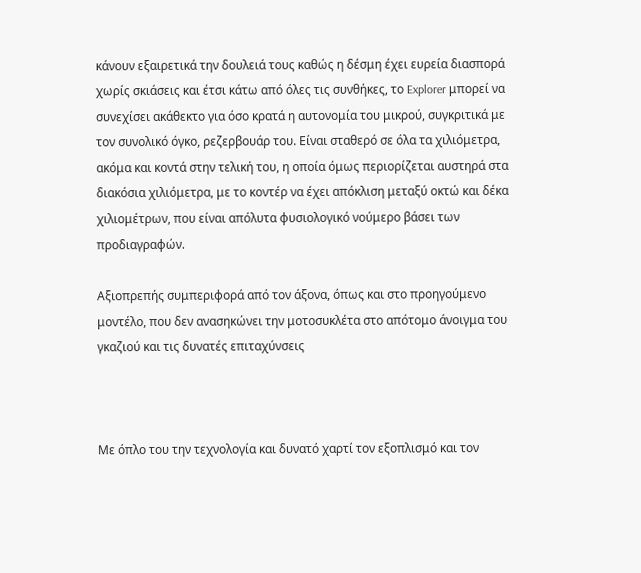κάνουν εξαιρετικά την δουλειά τους καθώς η δέσμη έχει ευρεία διασπορά χωρίς σκιάσεις και έτσι κάτω από όλες τις συνθήκες, το Explorer μπορεί να συνεχίσει ακάθεκτο για όσο κρατά η αυτονομία του μικρού, συγκριτικά με τον συνολικό όγκο, ρεζερβουάρ του. Είναι σταθερό σε όλα τα χιλιόμετρα, ακόμα και κοντά στην τελική του, η οποία όμως περιορίζεται αυστηρά στα διακόσια χιλιόμετρα, με το κοντέρ να έχει απόκλιση μεταξύ οκτώ και δέκα χιλιομέτρων, που είναι απόλυτα φυσιολογικό νούμερο βάσει των προδιαγραφών.

Αξιοπρεπής συμπεριφορά από τον άξονα, όπως και στο προηγούμενο μοντέλο, που δεν ανασηκώνει την μοτοσυκλέτα στο απότομο άνοιγμα του γκαζιού και τις δυνατές επιταχύνσεις



Με όπλο του την τεχνολογία και δυνατό χαρτί τον εξοπλισμό και τον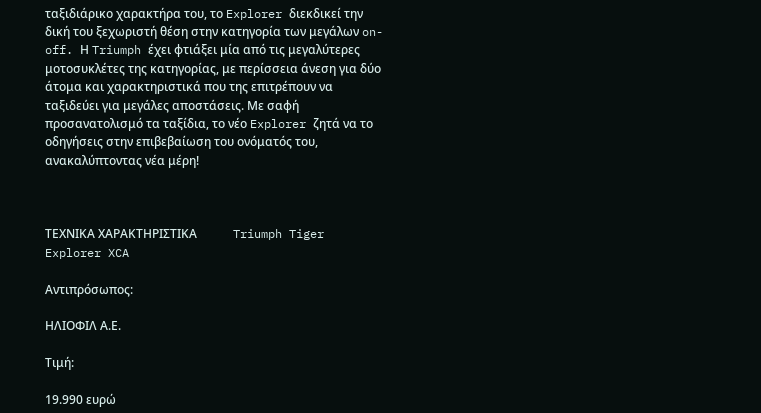ταξιδιάρικο χαρακτήρα του, το Explorer διεκδικεί την δική του ξεχωριστή θέση στην κατηγορία των μεγάλων on-off. Η Triumph έχει φτιάξει μία από τις μεγαλύτερες μοτοσυκλέτες της κατηγορίας, με περίσσεια άνεση για δύο άτομα και χαρακτηριστικά που της επιτρέπουν να ταξιδεύει για μεγάλες αποστάσεις. Με σαφή προσανατολισμό τα ταξίδια, το νέο Explorer ζητά να το οδηγήσεις στην επιβεβαίωση του ονόματός του, ανακαλύπτοντας νέα μέρη!



ΤΕΧΝΙΚΑ ΧΑΡΑΚΤΗΡΙΣΤΙΚΑ            Triumph Tiger Explorer XCA

Αντιπρόσωπος:

ΗΛΙΟΦΙΛ Α.Ε.

Τιμή:

19.990 ευρώ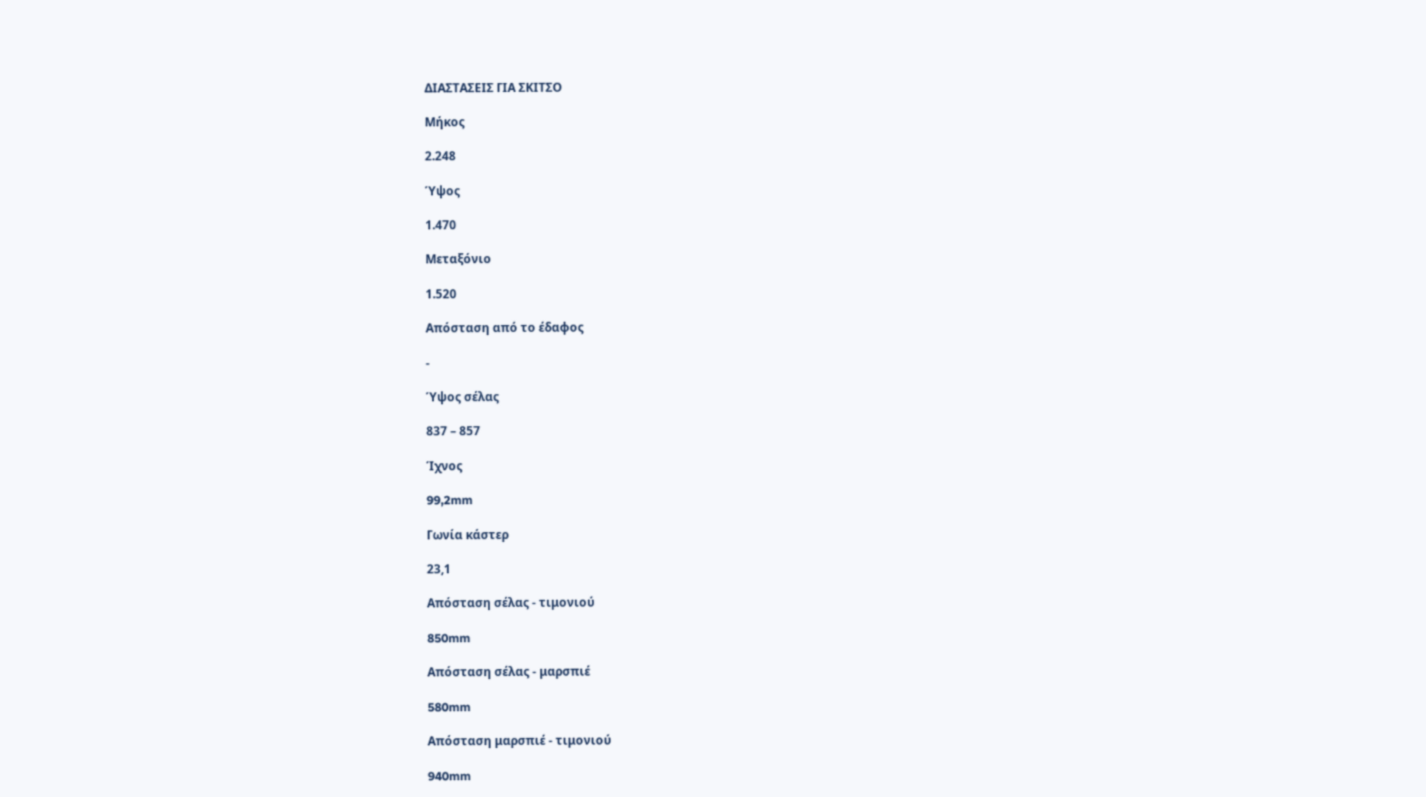ΔΙΑΣΤΑΣΕΙΣ ΓΙΑ ΣΚΙΤΣΟ

Μήκος

2.248

Ύψος

1.470

Μεταξόνιο

1.520

Απόσταση από το έδαφος

-

Ύψος σέλας

837 – 857

Ίχνος

99,2mm

Γωνία κάστερ

23,1

Απόσταση σέλας - τιμονιού

850mm

Απόσταση σέλας - μαρσπιέ

580mm

Απόσταση μαρσπιέ - τιμονιού

940mm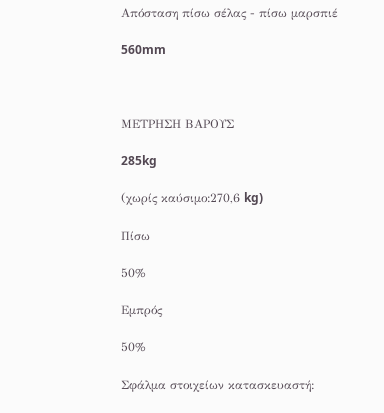Απόσταση πίσω σέλας - πίσω μαρσπιέ

560mm



ΜΕΤΡΗΣΗ ΒΑΡΟΥΣ

285kg

(χωρίς καύσιμο:270,6 kg)

Πίσω

50%

Εμπρός

50%

Σφάλμα στοιχείων κατασκευαστή: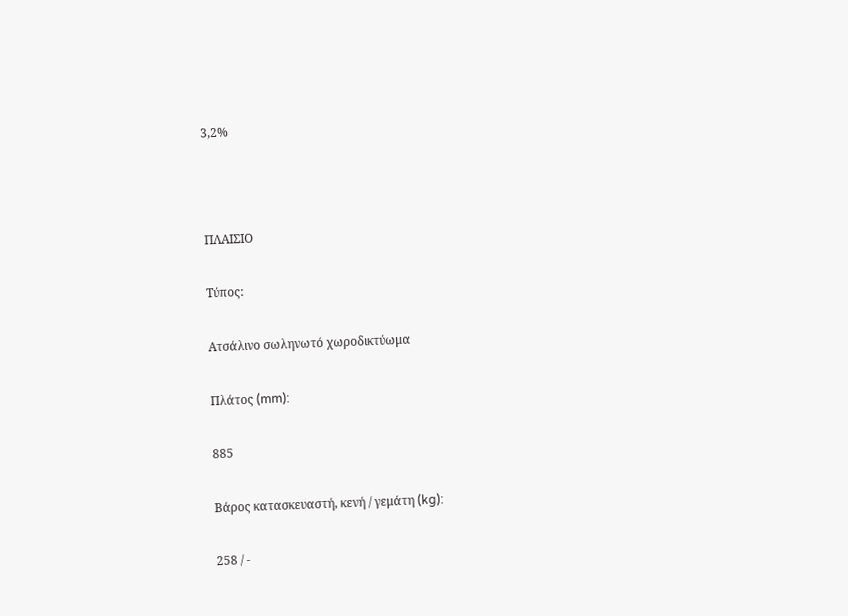3,2%



ΠΛΑΙΣΙΟ

Τύπος:

Ατσάλινο σωληνωτό χωροδικτύωμα

Πλάτος (mm):

885

Βάρος κατασκευαστή, κενή / γεμάτη (kg):

258 / -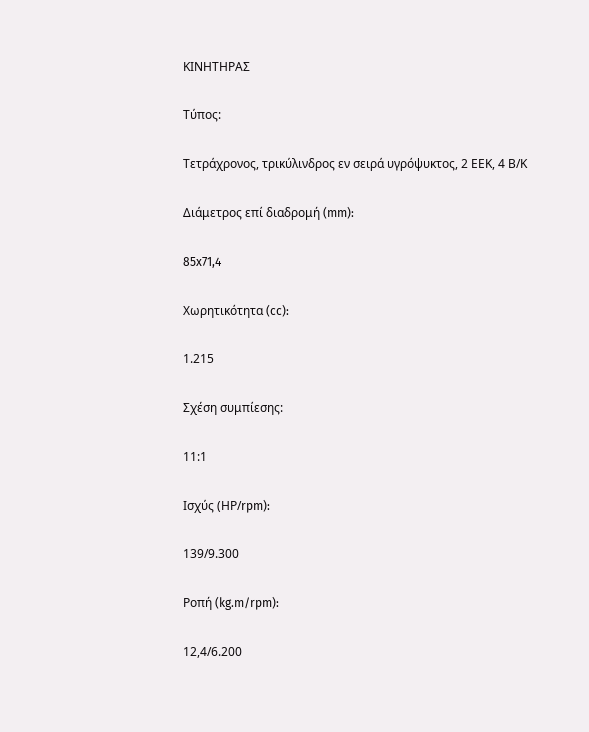ΚΙΝΗΤΗΡΑΣ

Τύπος:

Τετράχρονος, τρικύλινδρος εν σειρά υγρόψυκτος, 2 ΕΕΚ, 4 Β/Κ

Διάμετρος επί διαδρομή (mm):

85x71,4

Χωρητικότητα (cc):

1.215

Σχέση συμπίεσης:

11:1

Ισχύς (ΗΡ/rpm):

139/9.300

Ροπή (kg.m/rpm):

12,4/6.200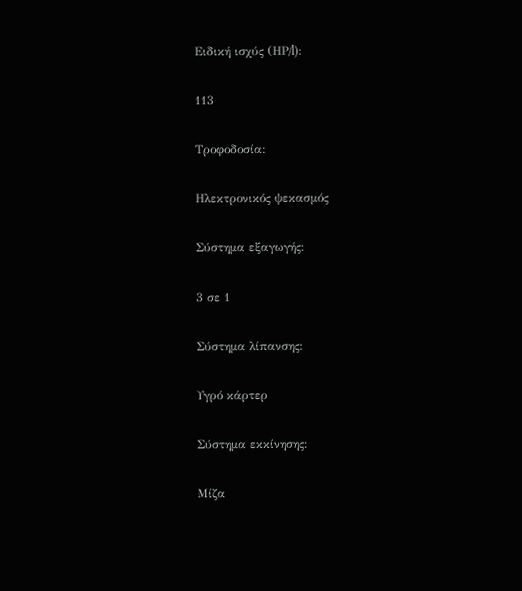Ειδική ισχύς (ΗΡ/l):

113

Τροφοδοσία:

Ηλεκτρονικός ψεκασμός

Σύστημα εξαγωγής:

3 σε 1

Σύστημα λίπανσης:

Υγρό κάρτερ

Σύστημα εκκίνησης:

Μίζα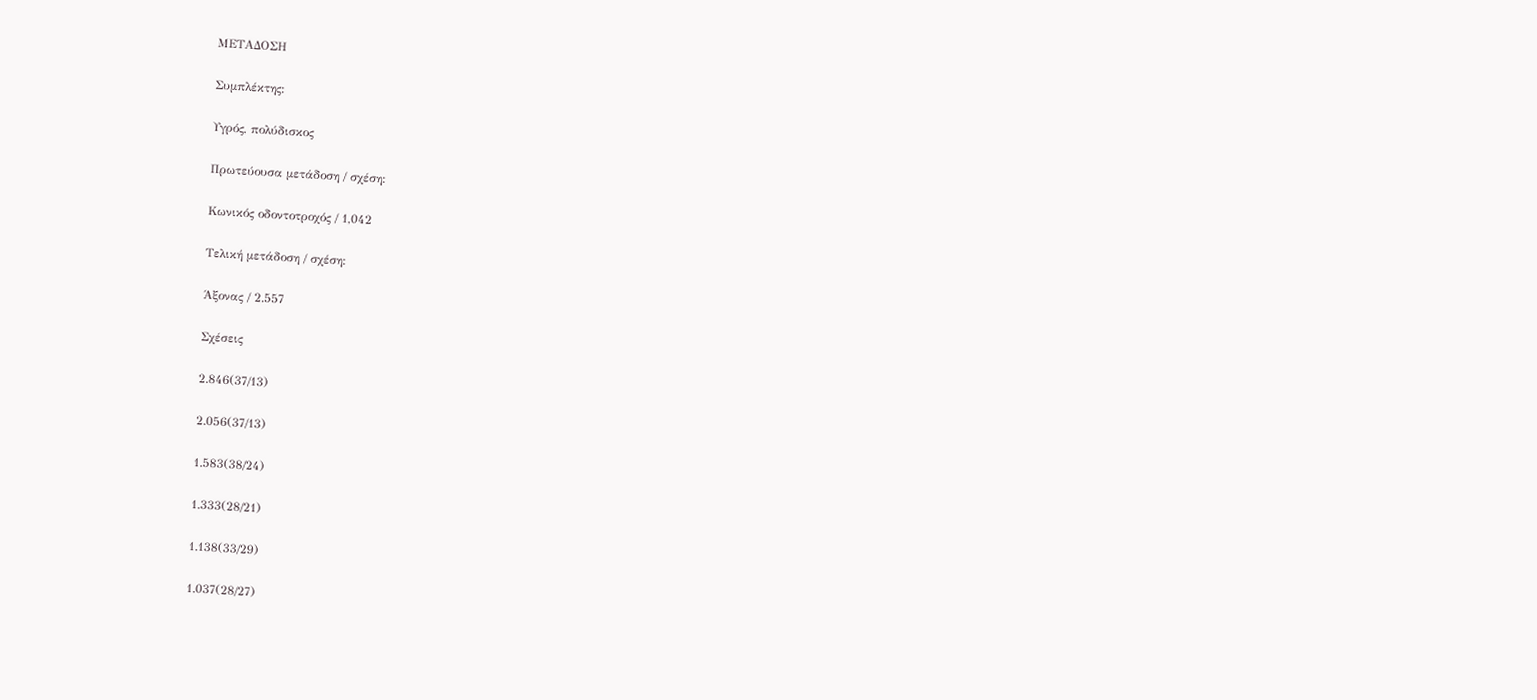ΜΕΤΑΔΟΣΗ

Συμπλέκτης:

Υγρός, πολύδισκος

Πρωτεύουσα μετάδοση / σχέση:

Κωνικός οδοντοτροχός / 1,042

Τελική μετάδοση / σχέση:

Άξονας / 2.557

Σχέσεις

2.846(37/13)

2.056(37/13)

1.583(38/24)

1.333(28/21)

1.138(33/29)

1.037(28/27)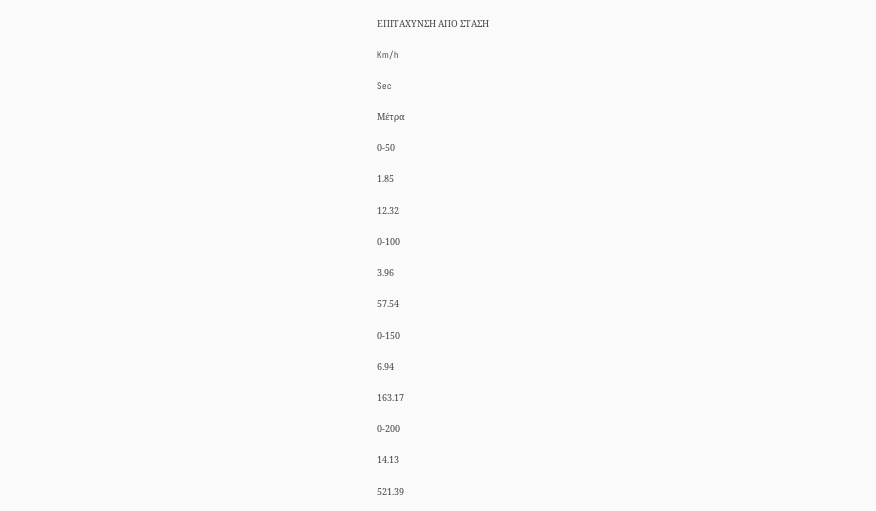ΕΠΙΤΑΧΥΝΣΗ ΑΠΟ ΣΤΑΣΗ

Km/h

Sec

Μέτρα

0-50

1.85

12.32

0-100

3.96

57.54

0-150

6.94

163.17

0-200

14.13

521.39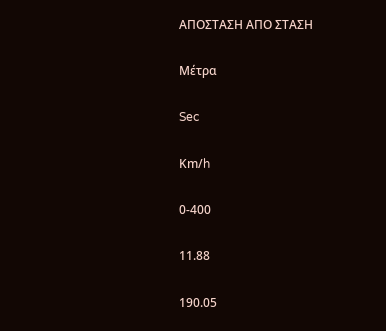ΑΠΟΣΤΑΣΗ ΑΠΟ ΣΤΑΣΗ

Μέτρα

Sec

Κm/h

0-400

11.88

190.05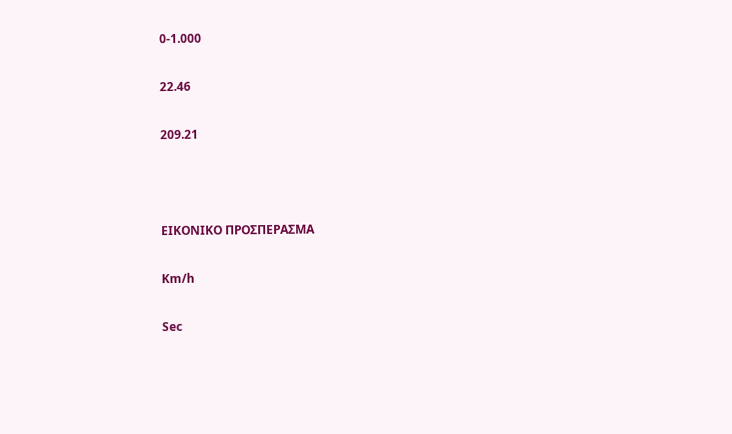0-1.000

22.46

209.21



ΕΙΚΟΝΙΚΟ ΠΡΟΣΠΕΡΑΣΜΑ

Km/h

Sec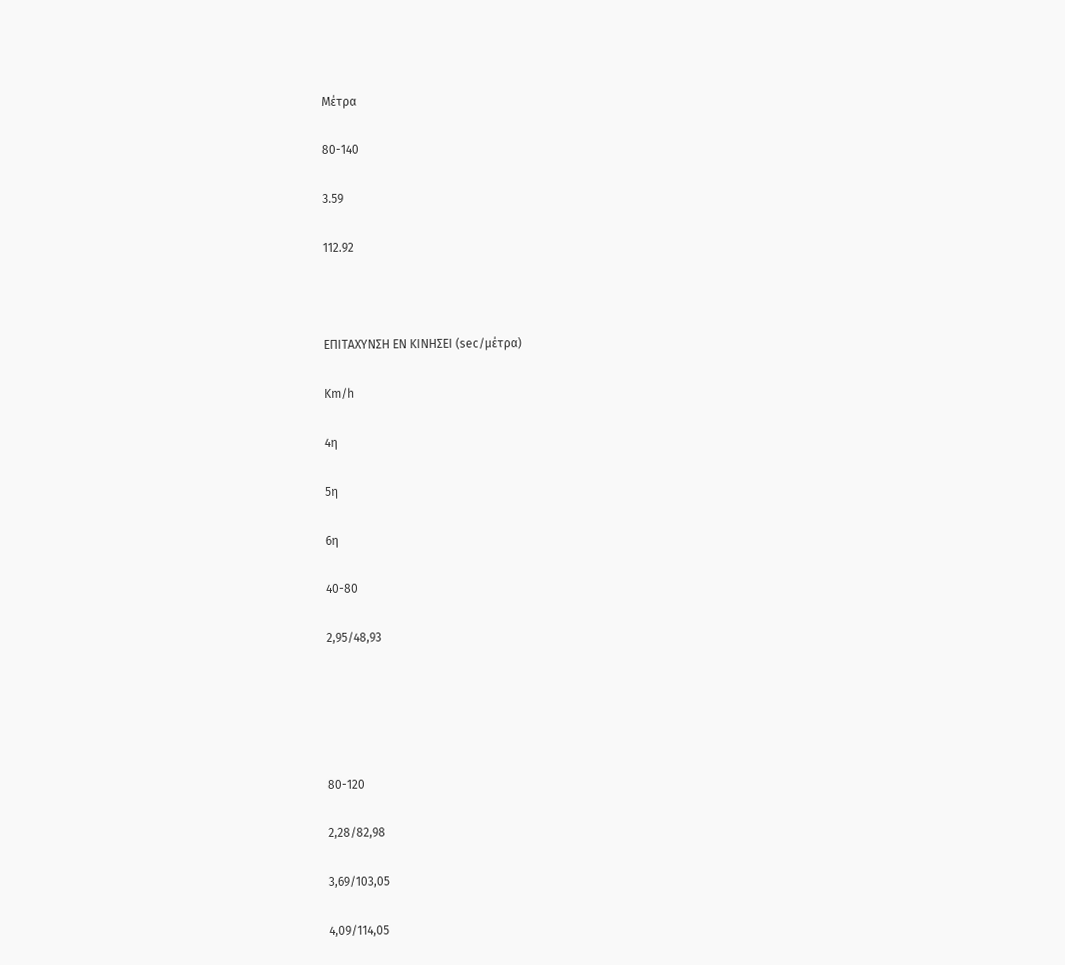Μέτρα

80-140

3.59

112.92



ΕΠΙΤΑΧΥΝΣΗ ΕΝ ΚΙΝΗΣΕΙ (sec/μέτρα)

Km/h

4η

5η

6η

40-80

2,95/48,93





80-120

2,28/82,98

3,69/103,05

4,09/114,05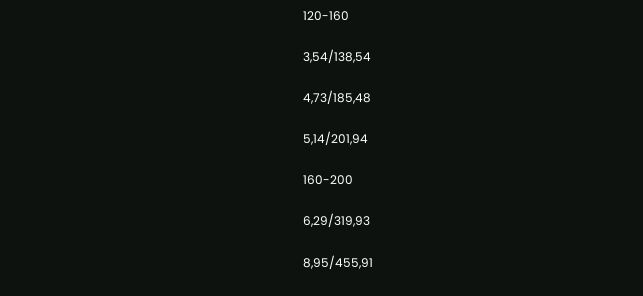120-160

3,54/138,54

4,73/185,48

5,14/201,94

160-200

6,29/319,93

8,95/455,91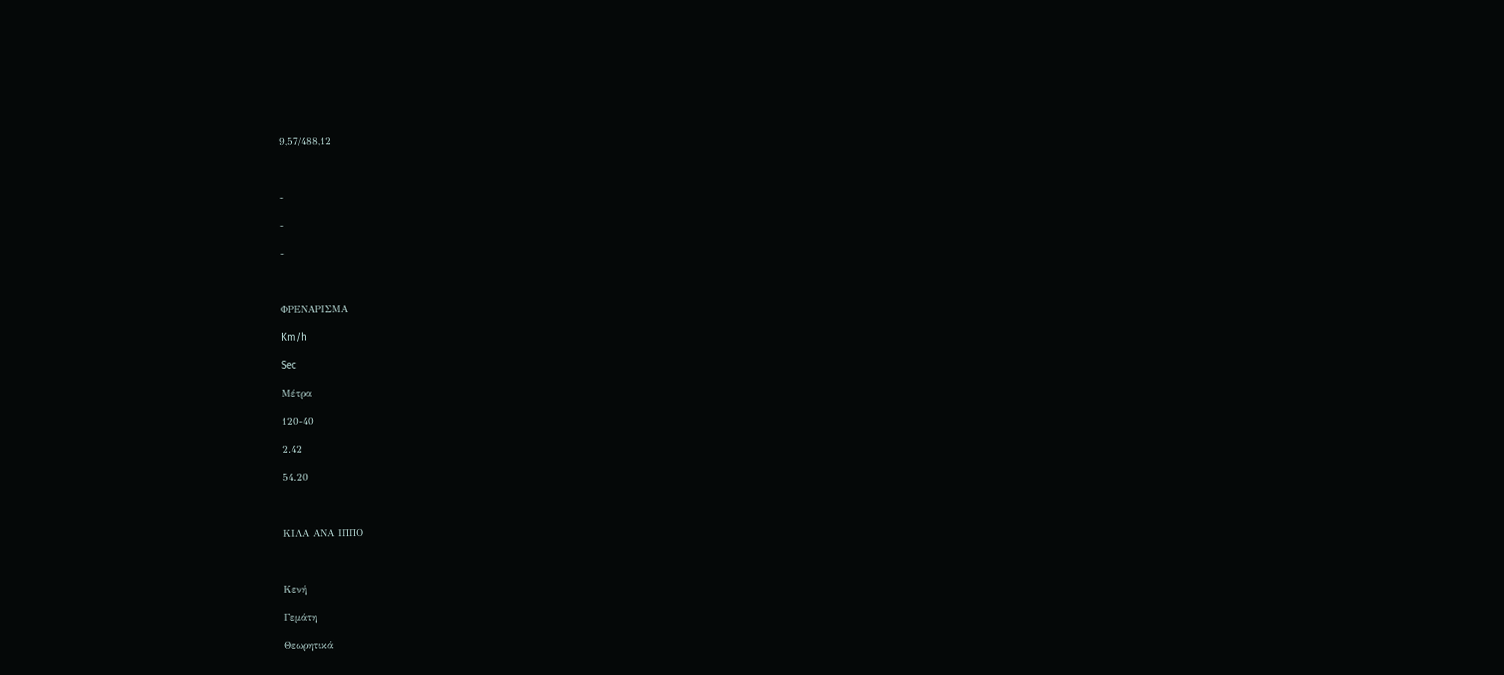9,57/488,12



-

-

-



ΦΡΕΝΑΡΙΣΜΑ

Km/h

Sec

Μέτρα

120-40

2.42

54.20



ΚΙΛΑ ΑΝΑ ΙΠΠΟ



Κενή

Γεμάτη

Θεωρητικά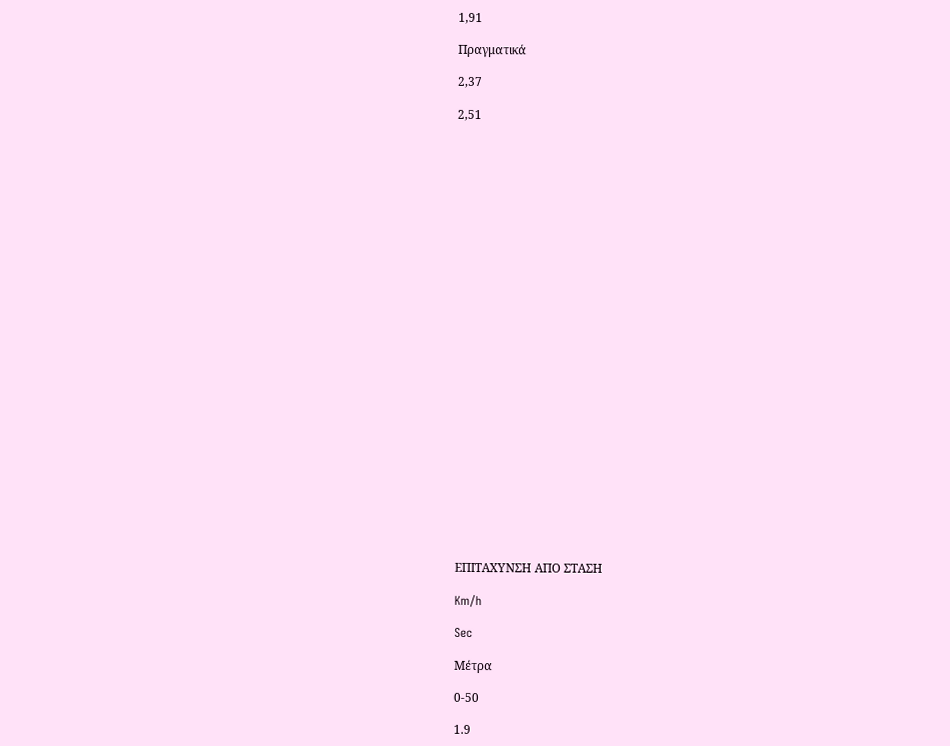1,91

Πραγματικά

2,37

2,51



























ΕΠΙΤΑΧΥΝΣΗ ΑΠΟ ΣΤΑΣΗ

Km/h

Sec

Μέτρα

0-50

1.9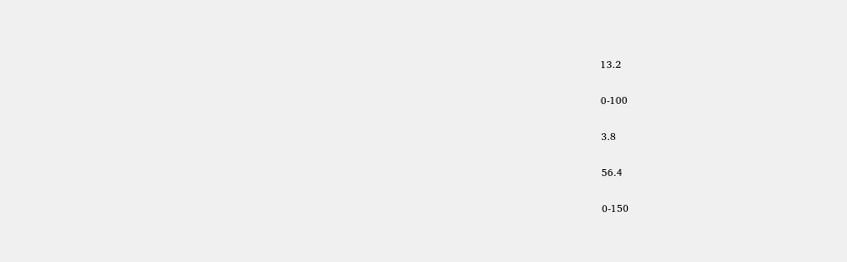13.2

0-100

3.8

56.4

0-150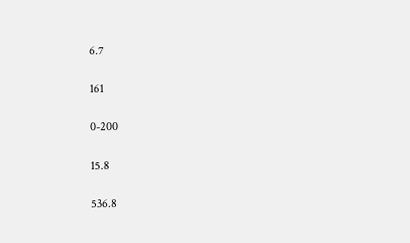6.7

161

0-200

15.8

536.8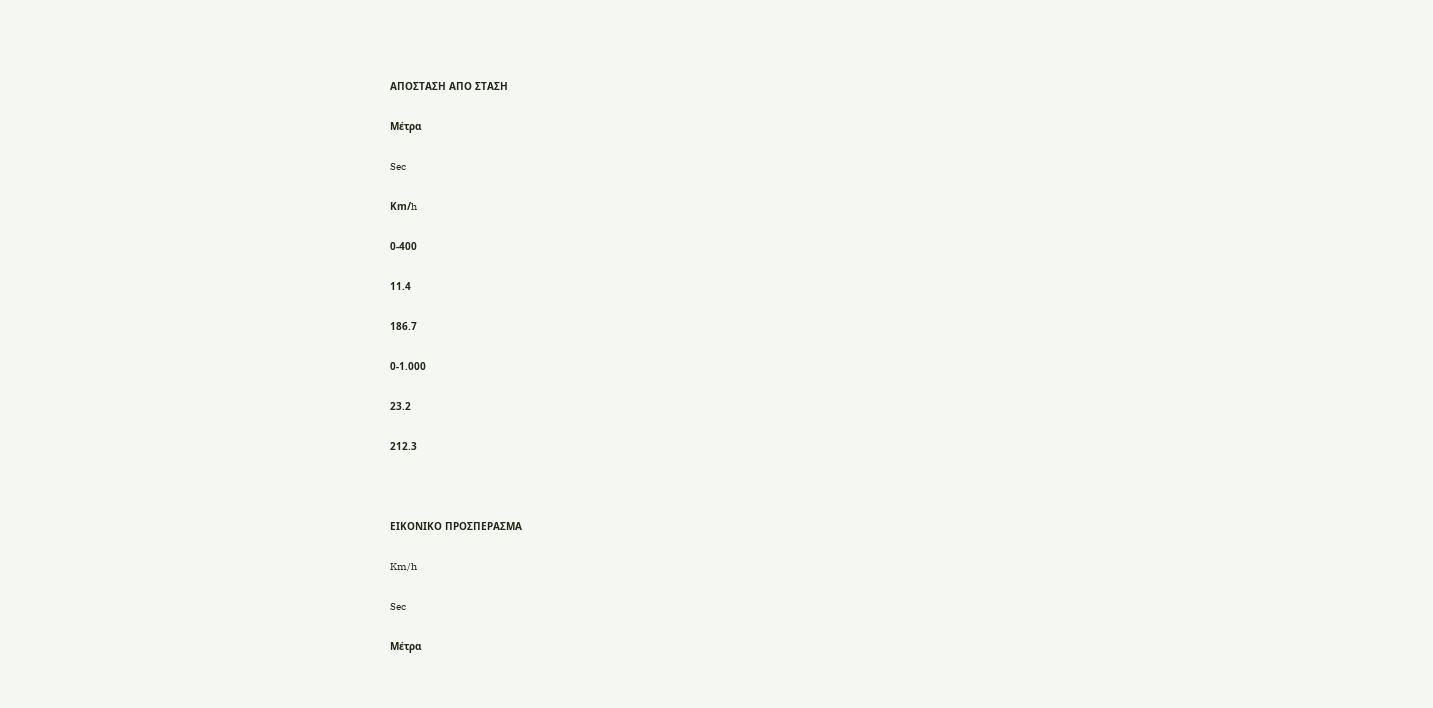ΑΠΟΣΤΑΣΗ ΑΠΟ ΣΤΑΣΗ

Μέτρα

Sec

Κm/h

0-400

11.4

186.7

0-1.000

23.2

212.3



ΕΙΚΟΝΙΚΟ ΠΡΟΣΠΕΡΑΣΜΑ

Km/h

Sec

Μέτρα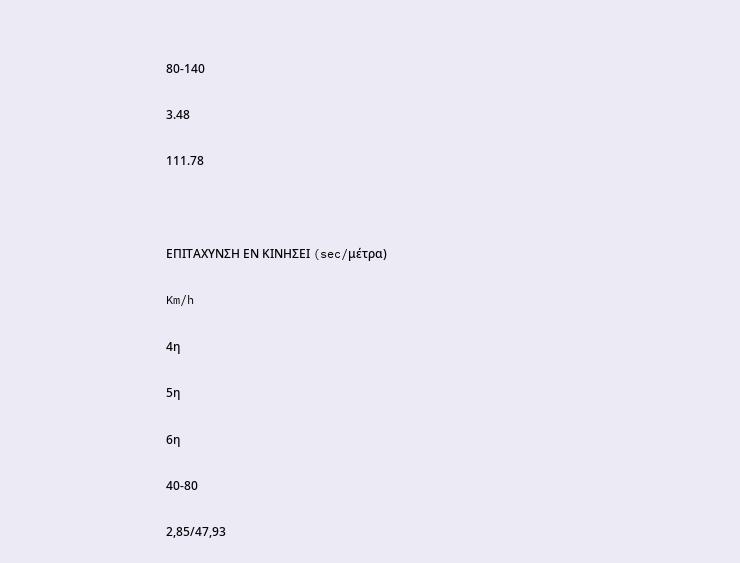80-140

3.48

111.78



ΕΠΙΤΑΧΥΝΣΗ ΕΝ ΚΙΝΗΣΕΙ (sec/μέτρα)

Km/h

4η

5η

6η

40-80

2,85/47,93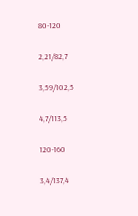80-120

2,21/82,7

3,59/102,5

4,7/113,5

120-160

3,4/137,4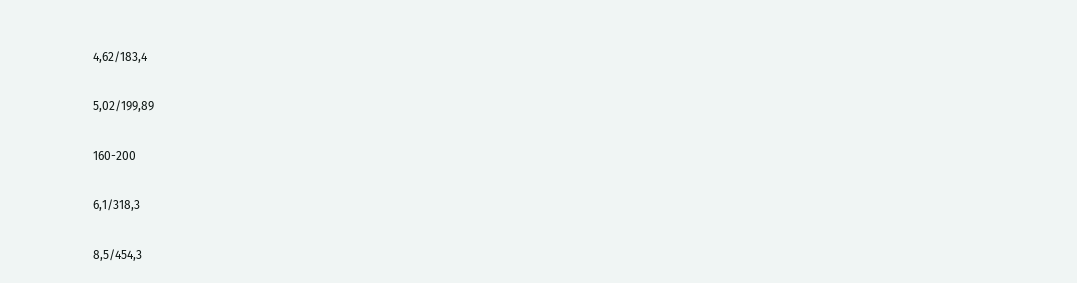4,62/183,4

5,02/199,89

160-200

6,1/318,3

8,5/454,3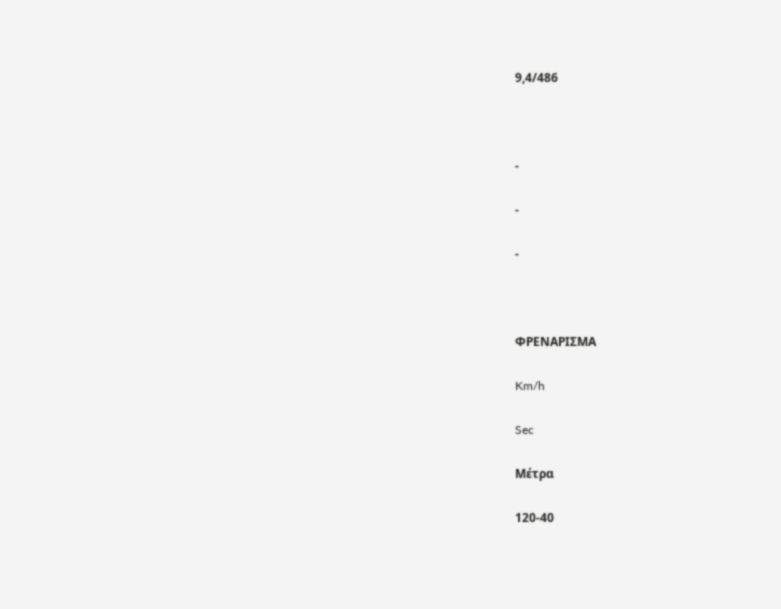9,4/486



-

-

-



ΦΡΕΝΑΡΙΣΜΑ

Km/h

Sec

Μέτρα

120-40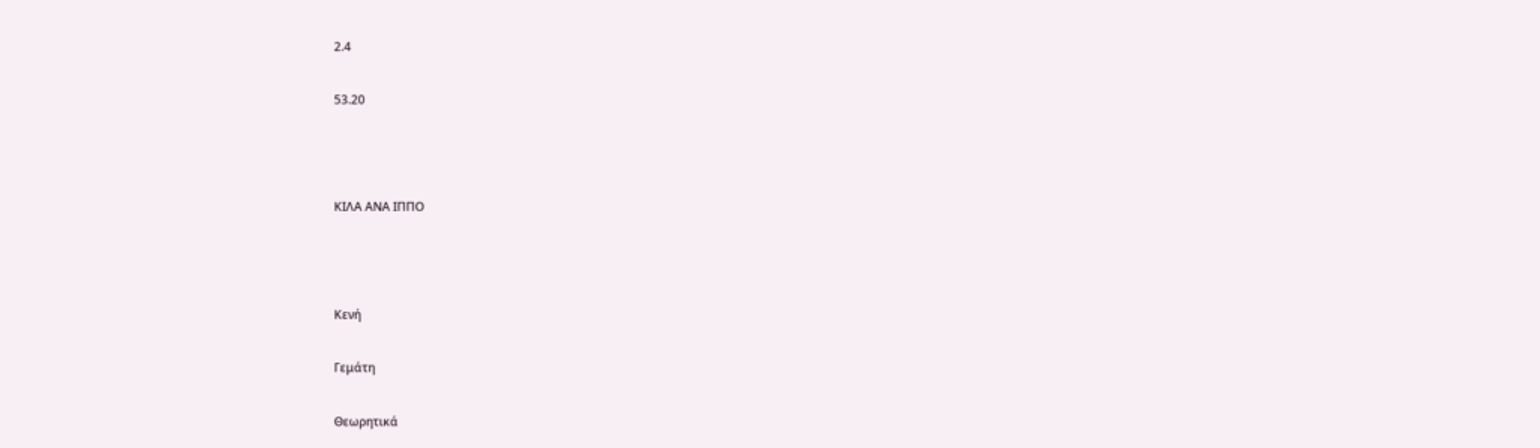2.4

53.20



ΚΙΛΑ ΑΝΑ ΙΠΠΟ



Κενή

Γεμάτη

Θεωρητικά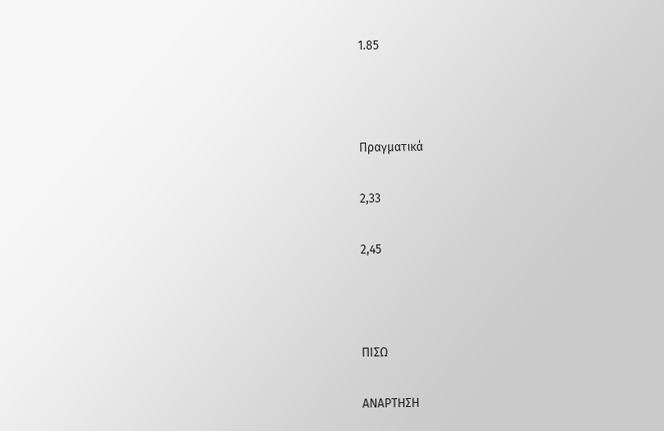1.85



Πραγματικά

2,33

2,45



ΠΙΣΩ

ΑΝΑΡΤΗΣΗ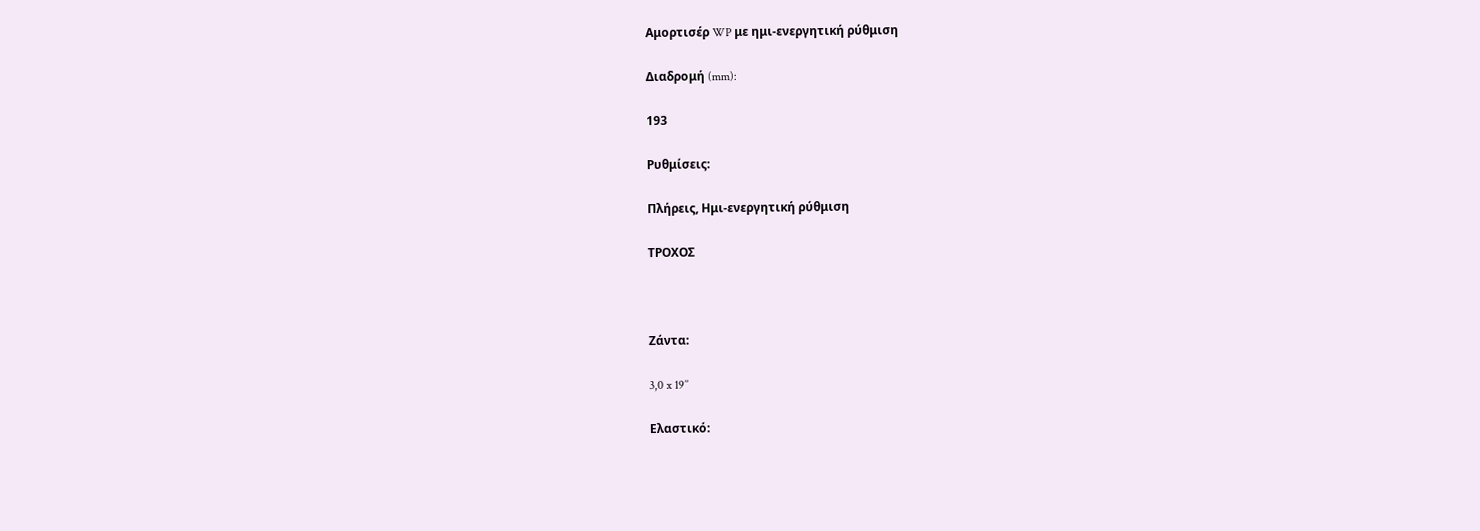Αμορτισέρ WP με ημι-ενεργητική ρύθμιση

Διαδρομή (mm):

193

Ρυθμίσεις:

Πλήρεις, Ημι-ενεργητική ρύθμιση

ΤΡΟΧΟΣ



Ζάντα:

3,0 x 19’’

Ελαστικό: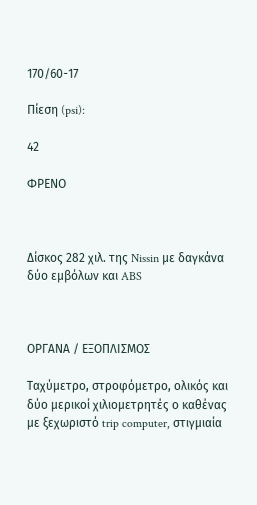170/60-17

Πίεση (psi):

42

ΦΡΕΝΟ



Δίσκος 282 χιλ. της Nissin με δαγκάνα δύο εμβόλων και ABS



ΟΡΓΑΝΑ / ΕΞΟΠΛΙΣΜΟΣ

Ταχύμετρο, στροφόμετρο, ολικός και δύο μερικοί χιλιομετρητές ο καθένας με ξεχωριστό trip computer, στιγμιαία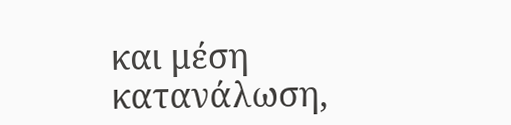και μέση κατανάλωση,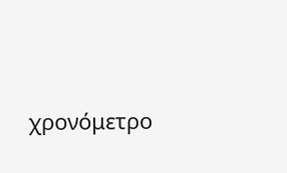χρονόμετρο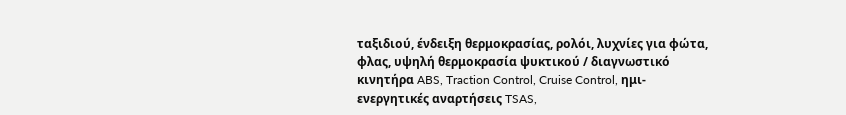ταξιδιού, ένδειξη θερμοκρασίας, ρολόι, λυχνίες για φώτα, φλας, υψηλή θερμοκρασία ψυκτικού / διαγνωστικό κινητήρα ABS, Traction Control, Cruise Control, ημι-ενεργητικές αναρτήσεις TSAS,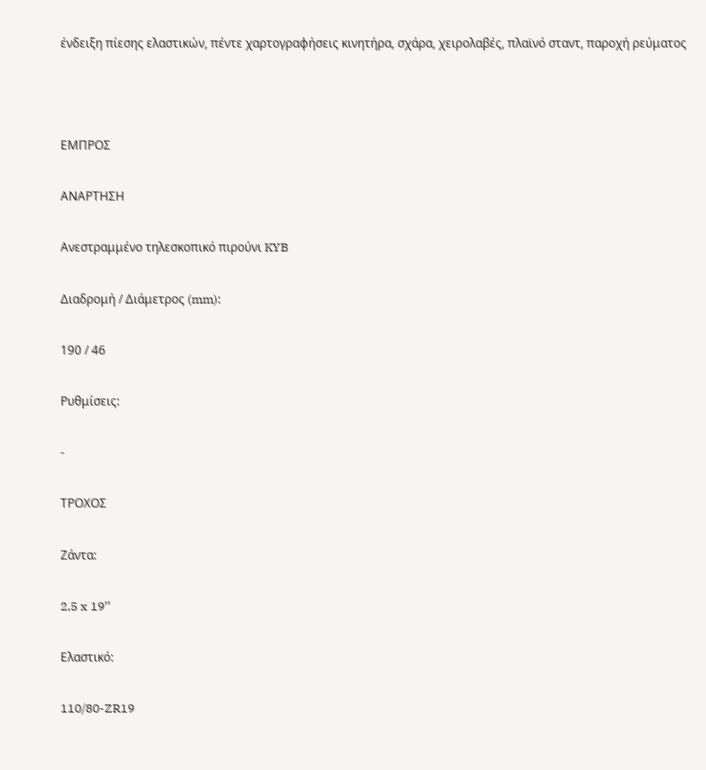ένδειξη πίεσης ελαστικών, πέντε χαρτογραφήσεις κινητήρα, σχάρα, χειρολαβές, πλαϊνό σταντ, παροχή ρεύματος



ΕΜΠΡΟΣ

ΑΝΑΡΤΗΣΗ

Ανεστραμμένο τηλεσκοπικό πιρούνι KYB

Διαδρομή / Διάμετρος (mm):

190 / 46

Ρυθμίσεις:

-

ΤΡΟΧΟΣ

Ζάντα:

2,5 x 19’’

Ελαστικό:

110/80-ZR19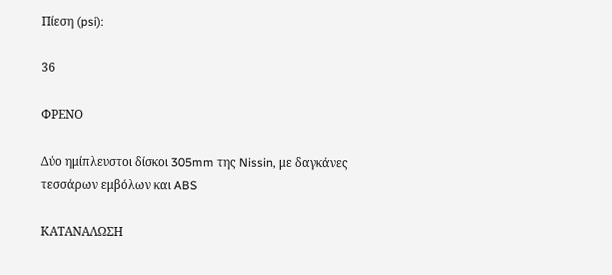Πίεση (psi):

36

ΦΡΕΝΟ

Δύο ημίπλευστοι δίσκοι 305mm της Nissin, με δαγκάνες τεσσάρων εμβόλων και ABS

ΚΑΤΑΝΑΛΩΣΗ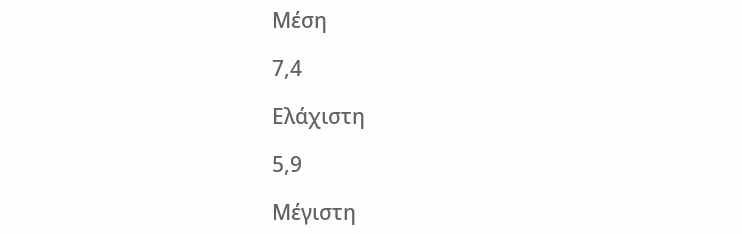Μέση

7,4

Ελάχιστη

5,9

Μέγιστη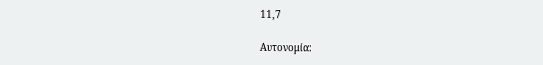11,7

Αυτονομία: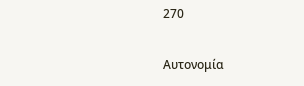270

Αυτονομία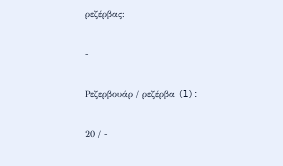ρεζέρβας:

-

Ρεζερβουάρ / ρεζέρβα (l):

20 / -